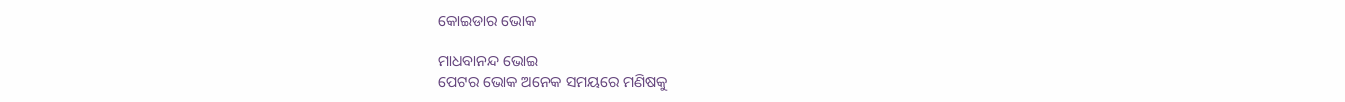କୋଇଡାର ଭୋକ

ମାଧବାନନ୍ଦ ଭୋଇ
ପେଟର ଭୋକ ଅନେକ ସମୟରେ ମଣିଷକୁ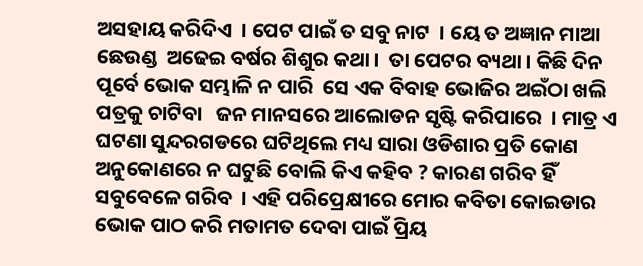ଅସହାୟ କରିଦିଏ  । ପେଟ ପାଇଁ ତ ସବୁ ନାଟ  । ୟେ ତ ଅଜ୍ଞାନ ମାଆ ଛେଉଣ୍ଡ  ଅଢେଇ ବର୍ଷର ଶିଶୁର କଥା ।  ତା ପେଟର ବ୍ୟଥା । କିଛି ଦିନ ପୂର୍ବେ ଭୋକ ସମ୍ଭାଳି ନ ପାରି  ସେ ଏକ ବିବାହ ଭୋଜିର ଅଇଁଠା ଖଲି ପତ୍ରକୁ ଚାଟିବା   ଜନ ମାନସରେ ଆଲୋଡନ ସୃଷ୍ଟି କରିପାରେ  । ମାତ୍ର ଏ ଘଟଣା ସୁନ୍ଦରଗଡରେ ଘଟିଥିଲେ ମଧ୍ୟ ସାରା ଓଡିଶାର ପ୍ରତି କୋଣ ଅନୁକୋଣରେ ନ ଘଟୁଛି ବୋଲି କିଏ କହିବ ? କାରଣ ଗରିବ ହିଁ ସବୁବେଳେ ଗରିବ  । ଏହି ପରିପ୍ରେକ୍ଷୀରେ ମୋର କବିତା କୋଇଡାର ଭୋକ ପାଠ କରି ମତାମତ ଦେବା ପାଇଁ ପ୍ରିୟ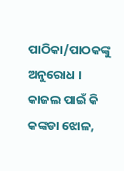ପାଠିକା/ପାଠକଙ୍କୁ ଅନୁରୋଧ ।
କାଜଲ ପାଇଁ କି କଙ୍କଡା ଝୋଳ,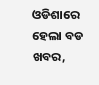ଓଡିଶାରେ ହେଲା ବଡ ଖବର,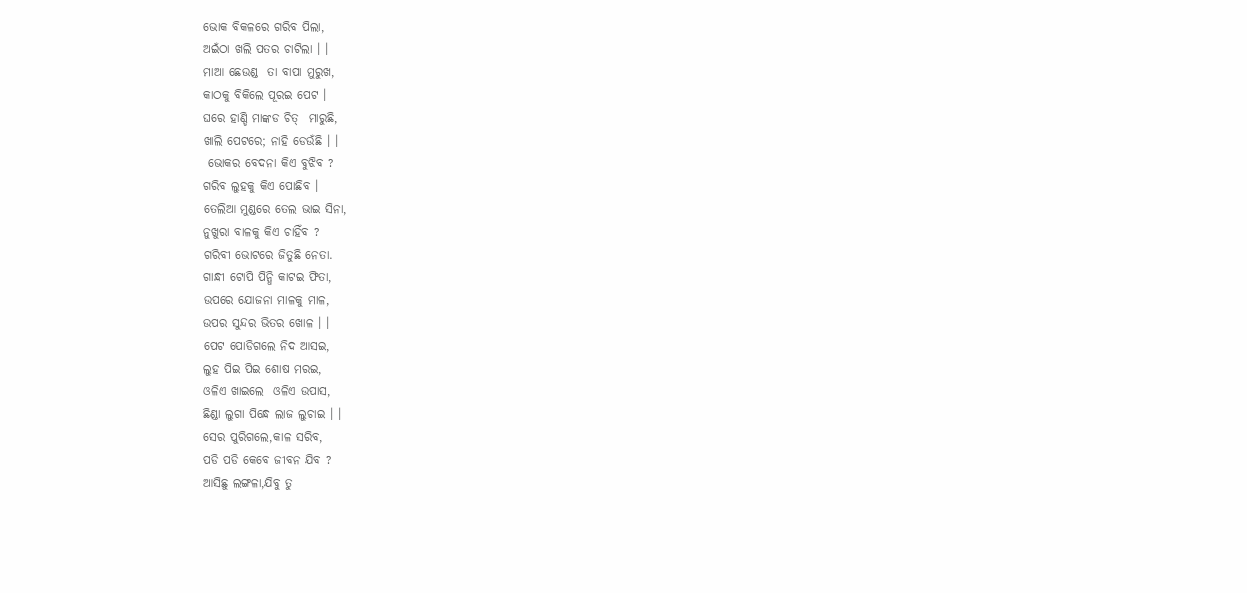ଭୋକ ବିକଳରେ ଗରିବ ପିଲା,
ଅଇଁଠା ଖଲି ପତର ଚାଟିଲା । ।
ମାଆ ଛେଉଣ୍ଡ  ତା ବାପା ମୁରୁଖ,
କାଠକୁ ବିକିଲେ ପୂରଇ ପେଟ ।
ଘରେ ହାଣ୍ଡି ମାଙ୍କଡ ଚିତ୍  ମାରୁଛି,
ଖାଲି ପେଟରେ; ନାହି ଡେଉଁଛି । ।
 ଭୋକର ବେଦନା କିଏ ବୁଝିବ ?
ଗରିବ ଲୁହକୁ କିଏ ପୋଛିବ ।
ତେଲିଆ ମୁଣ୍ଡରେ ତେଲ ଭାଇ ସିନା,
ନୁଖୁରା ବାଳକୁ କିଏ ଚାହିଁବ ?
ଗରିବୀ ଭୋଟରେ ଜିତୁଛି ନେତା.
ଗାନ୍ଧୀ ଟୋପି ପିନ୍ଧି କାଟଇ ଫିତା,
ଉପରେ ଯୋଜନା ମାଳକୁ ମାଳ,
ଉପର ସୁନ୍ଦର ଭିତର ଖୋଳ । ।
ପେଟ ପୋଡିଗଲେ ନିଦ ଆସଇ,
ଲୁହ ପିଇ ପିଇ ଶୋଷ ମରଇ,
ଓଳିଏ ଖାଇଲେ  ଓଳିଏ ଉପାସ,
ଛିଣ୍ଡା ଲୁଗା ପିନ୍ଧେ ଲାଜ ଲୁଚାଇ । ।
ସେର ପୁରିଗଲେ,କାଳ ସରିବ,
ପଡି ପଡି କେବେ ଜୀବନ ଯିବ ?
ଆସିଛୁ ଲଙ୍ଗଳା,ଯିବୁ ତୁ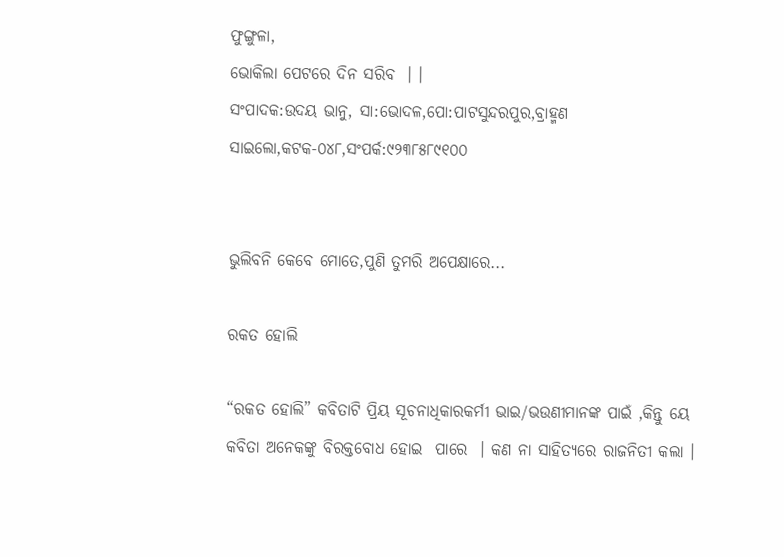ଫୁଙ୍ଗୁଳା,
ଭୋକିଲା ପେଟରେ ଦିନ ସରିବ  । ।
ସଂପାଦକ:ଉଦୟ ଭାନୁ, ସା:ଭୋଦଳ,ପୋ:ପାଟସୁନ୍ଦରପୁର,ବ୍ରାହ୍ମଣ ସାଇଲୋ,କଟକ-୦୪୮,ସଂପର୍କ:୯୨୩୮୫୮୯୧୦୦


ଭୁଲିବନି କେବେ ମୋତେ,ପୁଣି ତୁମରି ଅପେକ୍ଷାରେ...

ରକତ ହୋଲି

“ରକତ ହୋଲି” କବିତାଟି ପ୍ରିୟ ସୂଚନାଧିକାରକର୍ମୀ ଭାଇ/ଭଉଣୀମାନଙ୍କ ପାଇଁ ,କିନ୍ତୁ ୟେ କବିତା ଅନେକଙ୍କୁ ବିରକ୍ତବୋଧ ହୋଇ  ପାରେ  । କଣ ନା ସାହିତ୍ୟରେ ରାଜନିତୀ କଲା ।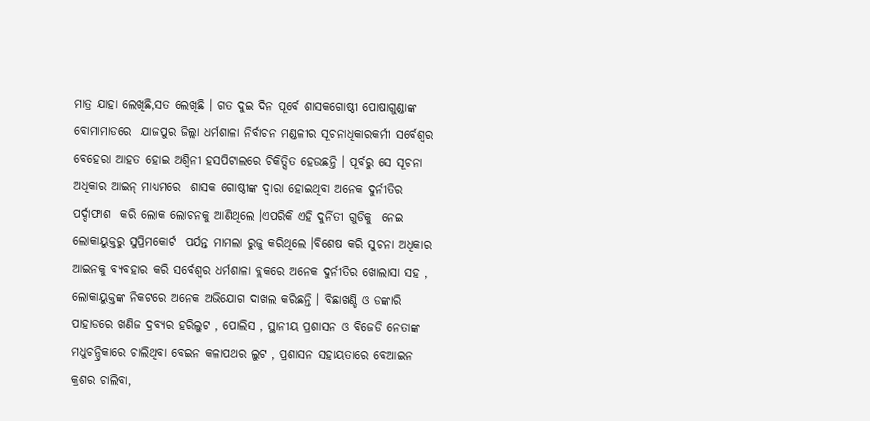ମାତ୍ର ଯାହା ଲେଖିଛି,ସତ ଲେଖିଛି । ଗତ ଦୁଇ ଦିନ ପୂର୍ବେ ଶାସକଗୋଷ୍ଠୀ ପୋଷାଗୁଣ୍ଡାଙ୍କ ବୋମାମାଡରେ  ଯାଜପୁର ଜିଲ୍ଲା ଧର୍ମଶାଳା ନିର୍ବାଚନ ମଣ୍ଡଳୀର ସୂଚନାଧିକାରକର୍ମୀ ସର୍ବେଶ୍ୱର ବେହେରା ଆହତ ହୋଇ ଅଶ୍ୱିନୀ ହସପିଟାଲରେ ଚିକିତ୍ସିତ ହେଉଛନ୍ତି । ପୂର୍ବରୁ ସେ ସୂଚନା ଅଧିକାର ଆଇନ୍ ମାଧ୍ୟମରେ  ଶାସକ ଗୋଷ୍ଠୀଙ୍କ ଦ୍ୱାରା ହୋଇଥିବା ଅନେକ ଦୁର୍ନୀତିର  ପର୍ଦ୍ଦାଫାଶ  କରି ଲୋକ ଲୋଚନକୁ ଆଣିଥିଲେ ।ଏପରିକି ଏହି ଦୁର୍ନିତୀ ଗୁଡିକୁ  ନେଇ  ଲୋକାୟୁକ୍ତରୁ ସୁପ୍ରିମକୋର୍ଟ  ପର୍ଯନ୍ତ ମାମଲା ରୁଜୁ କରିଥିଲେ ।ବିଶେଷ କରି ସୁଚନା ଅଧିକାର ଆଇନକୁ ବ୍ୟବହାର କରି ସର୍ବେଶ୍ୱର ଧର୍ମଶାଳା ବ୍ଲକରେ ଅନେକ ଦୁର୍ନୀତିର ଖୋଲାସା ସହ , ଲୋକାୟୁକ୍ତଙ୍କ ନିକଟରେ ଅନେକ ଅଭିଯୋଗ ଦାଖଲ କରିଛନ୍ତି । ବିଛାଖଣ୍ଡି ଓ ଡଙ୍କାରି ପାହାଡରେ ଖଣିଜ ଦ୍ରବ୍ୟର ହରିଲୁଟ , ପୋଲିସ , ସ୍ଥାନୀୟ ପ୍ରଶାସନ ଓ ବିଜେଡି ନେତାଙ୍କ ମଧୁଚନ୍ଦ୍ରିକାରେ ଚାଲିଥିବା ବେଇନ କଳାପଥର ଲୁଟ , ପ୍ରଶାସନ ସହାୟତାରେ ବେଆଇନ କ୍ରଶର ଚାଲିବା,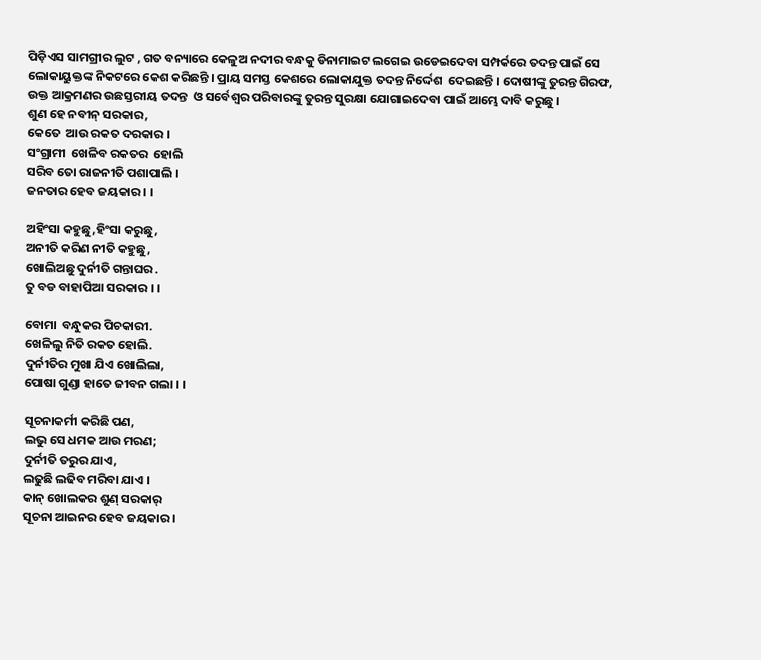ପିଡ଼ିଏସ ସାମଗ୍ରୀର ଲୁଟ , ଗତ ବନ୍ୟାରେ କେଳୁଅ ନଦୀର ବନ୍ଧକୁ ଡିନାମାଇଟ ଲଗେଇ ଉଡେଇଦେବା ସମ୍ପର୍କରେ ତଦନ୍ତ ପାଇଁ ସେ ଲୋକାୟୁକ୍ତଙ୍କ ନିକଟରେ କେଶ କରିଛନ୍ତି । ପ୍ରାୟ ସମସ୍ତ କେଶରେ ଲୋକାଯୁକ୍ତ ତଦନ୍ତ ନିର୍ଦ୍ଦେଶ  ଦେଇଛନ୍ତି । ଦୋଷୀଙ୍କୁ ତୁରନ୍ତ ଗିରଫ, ଉକ୍ତ ଆକ୍ରମଣର ଉଛସ୍ତରୀୟ ତଦନ୍ତ  ଓ ସର୍ବେଶ୍ୱର ପରିବାରଙ୍କୁ ତୁରନ୍ତ ସୁରକ୍ଷା ଯୋଗାଇଦେବା ପାଇଁ ଆମ୍ଭେ ଦାବି କରୁଛୁ ।
ଶୁଣ ହେ ନବୀନ୍ ସରକାର,
କେତେ  ଆଉ ରକତ ଦରକାର ।
ସଂଗ୍ରାମୀ  ଖେଳିବ ରକତର  ହୋଲି
ସରିବ ତୋ ରାଜନୀତି ପଶାପାଲି ।
ଜନତାର ହେବ ଜୟକାର । ।

ଅହିଂସା କହୁଛୁ,ହିଂସା କରୁଛୁ,
ଅନୀତି କରିଣ ନୀତି କହୁଛୁ,
ଖୋଲିଅଛୁ ଦୁର୍ନୀତି ଗନ୍ତାଘର .
ତୁ ବଡ ବାହାପିଆ ସରକାର । ।

ବୋମା  ବନ୍ଧୁକର ପିଚକାରୀ.
ଖେଳିଲୁ ନିତି ରକତ ହୋଲି.
ଦୁର୍ନୀତିର ମୁଖା ଯିଏ ଖୋଲିଲା,
ପୋଷା ଗୁଣ୍ଡା ହାତେ ଜୀବନ ଗଲା । ।

ସୂଚନାକର୍ମୀ କରିଛି ପଣ,
ଲଭୁ ସେ ଧମକ ଆଉ ମରଣ;
ଦୁର୍ନୀତି ତରୁର ଯାଏ,
ଲଢୁଛି ଲଢିବ ମରିବା ଯାଏ ।
କାନ୍ ଖୋଲକର ଶୁଣ୍ ସରକାର୍
ସୂଚନା ଆଇନର ହେବ ଜୟକାର ।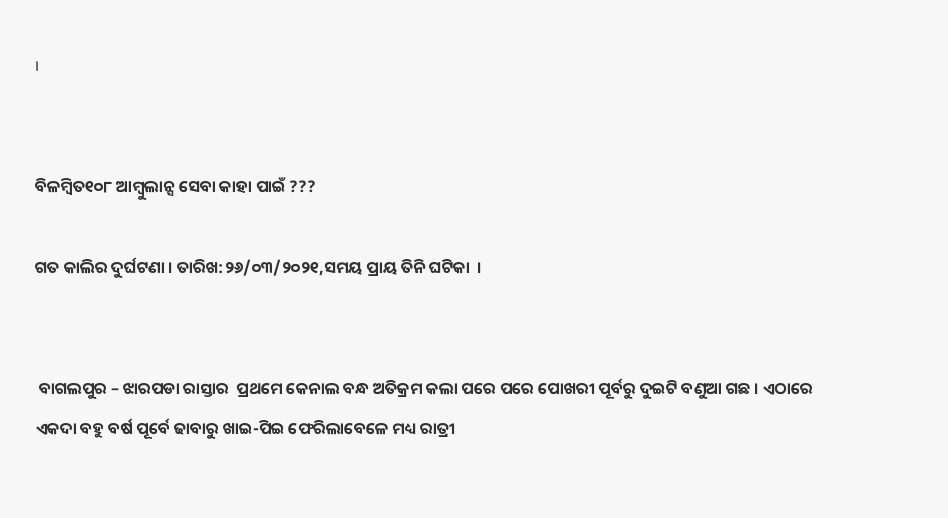।


ବିଳମ୍ବିତ୧୦୮ ଆମ୍ବୁଲାନ୍ସ ସେବା କାହା ପାଇଁ ???

ଗତ କାଲିର ଦୁର୍ଘଟଣା । ତାରିଖ:୨୬/୦୩/୨୦୨୧,ସମୟ ପ୍ରାୟ ତିନି ଘଟିକା  ।


 ବାଗଲପୁର – ଝାରପଡା ରାସ୍ତାର  ପ୍ରଥମେ କେନାଲ ବନ୍ଧ ଅତିକ୍ରମ କଲା ପରେ ପରେ ପୋଖରୀ ପୂର୍ବରୁ ଦୁଇଟି ବଣୁଆ ଗଛ । ଏଠାରେ ଏକଦା ବହୁ ବର୍ଷ ପୂର୍ବେ ଢାବାରୁ ଖାଇ-ପିଇ ଫେରିଲାବେଳେ ମଧ୍ୟ ରାତ୍ରୀ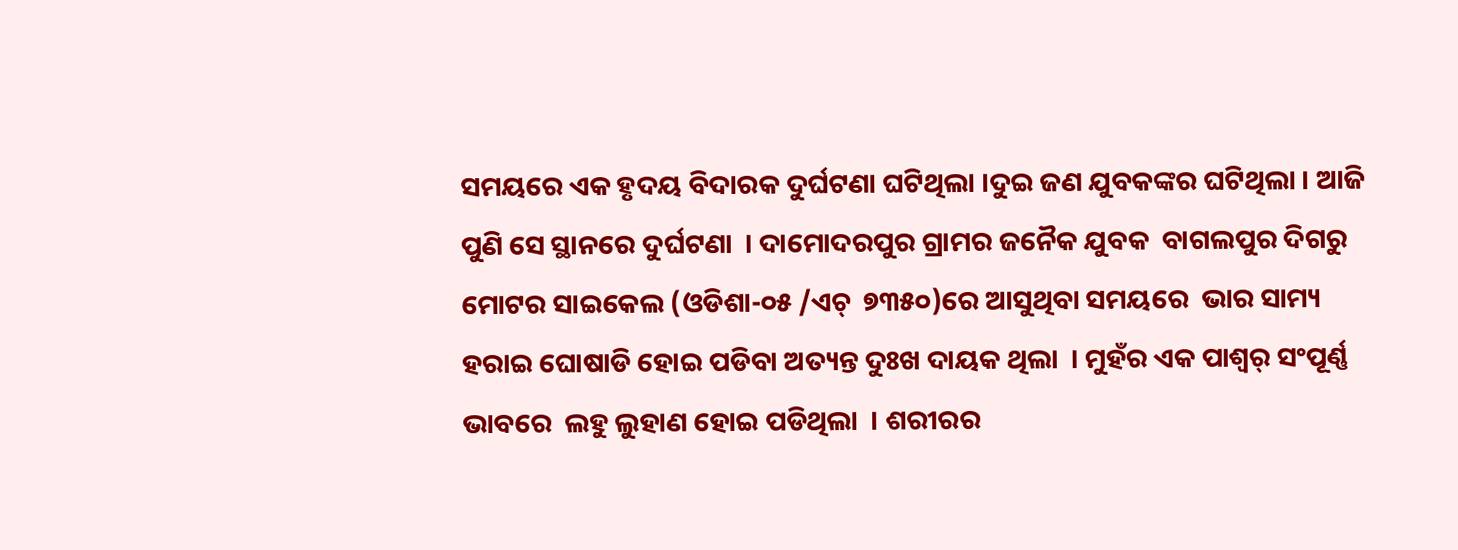ସମୟରେ ଏକ ହୃଦୟ ବିଦାରକ ଦୁର୍ଘଟଣା ଘଟିଥିଲା ।ଦୁଇ ଜଣ ଯୁବକଙ୍କର ଘଟିଥିଲା । ଆଜି ପୁଣି ସେ ସ୍ଥାନରେ ଦୁର୍ଘଟଣା  । ଦାମୋଦରପୁର ଗ୍ରାମର ଜନୈକ ଯୁବକ  ବାଗଲପୁର ଦିଗରୁ ମୋଟର ସାଇକେଲ (ଓଡିଶା-୦୫ /ଏଚ୍  ୭୩୫୦)ରେ ଆସୁଥିବା ସମୟରେ  ଭାର ସାମ୍ୟ ହରାଇ ଘୋଷାଡି ହୋଇ ପଡିବା ଅତ୍ୟନ୍ତ ଦୁଃଖ ଦାୟକ ଥିଲା  । ମୁହଁର ଏକ ପାଶ୍ୱର୍ ସଂପୂର୍ଣ୍ଣ ଭାବରେ  ଲହୁ ଲୁହାଣ ହୋଇ ପଡିଥିଲା  । ଶରୀରର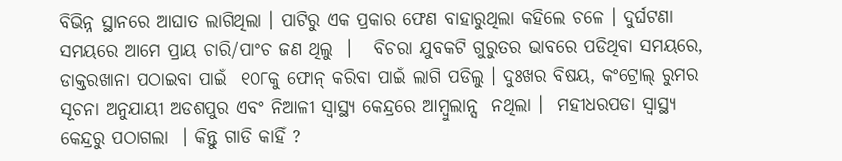ବିଭିନ୍ନ ସ୍ଥାନରେ ଆଘାତ ଲାଗିଥିଲା । ପାଟିରୁ ଏକ ପ୍ରକାର ଫେଣ ବାହାରୁଥିଲା କହିଲେ ଚଳେ । ଦୁର୍ଘଟଣା ସମୟରେ ଆମେ ପ୍ରାୟ ଚାରି/ପାଂଚ ଜଣ ଥିଲୁ  ।   ବିଚରା ଯୁବକଟି ଗୁରୁତର ଭାବରେ ପଡିଥିବା ସମୟରେ, ଡାକ୍ତରଖାନା ପଠାଇବା ପାଇଁ  ୧୦୮କୁ ଫୋନ୍ କରିବା ପାଇଁ ଲାଗି ପଡିଲୁ । ଦୁଃଖର ବିଷୟ, କଂଟ୍ରୋଲ୍ ରୁମର ସୂଚନା ଅନୁଯାୟୀ ଅଡଶପୁର ଏବଂ ନିଆଳୀ ସ୍ବାସ୍ଥ୍ୟ କେନ୍ଦ୍ରରେ ଆମ୍ବୁଲାନ୍ସ  ନଥିଲା ।  ମହୀଧରପଡା ସ୍ବାସ୍ଥ୍ୟ କେନ୍ଦ୍ରରୁ ପଠାଗଲା  । କିନ୍ତୁ ଗାଡି କାହିଁ ?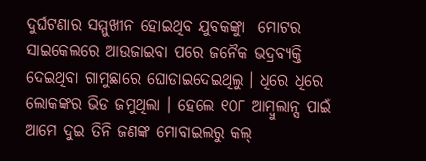ଦୁର୍ଘଟଣାର ସମ୍ମୁଖୀନ ହୋଇଥିବ ଯୁବକଙ୍କୁା  ମୋଟର ସାଇକେଲରେ ଆଉଜାଇବା ପରେ ଜନୈକ ଭଦ୍ରବ୍ୟକ୍ତି ଦେଇଥିବା ଗାମୁଛାରେ ଘୋଡାଇଦେଇଥିଲୁ । ଧିରେ ଧିରେ ଲୋକଙ୍କର ଭିଡ ଜମୁଥିଲା । ହେଲେ ୧୦୮ ଆମ୍ବୁଲାନ୍ସ ପାଇଁ  ଆମେ ଦୁଇ ତିନି ଜଣଙ୍କ ମୋବାଇଲରୁ କଲ୍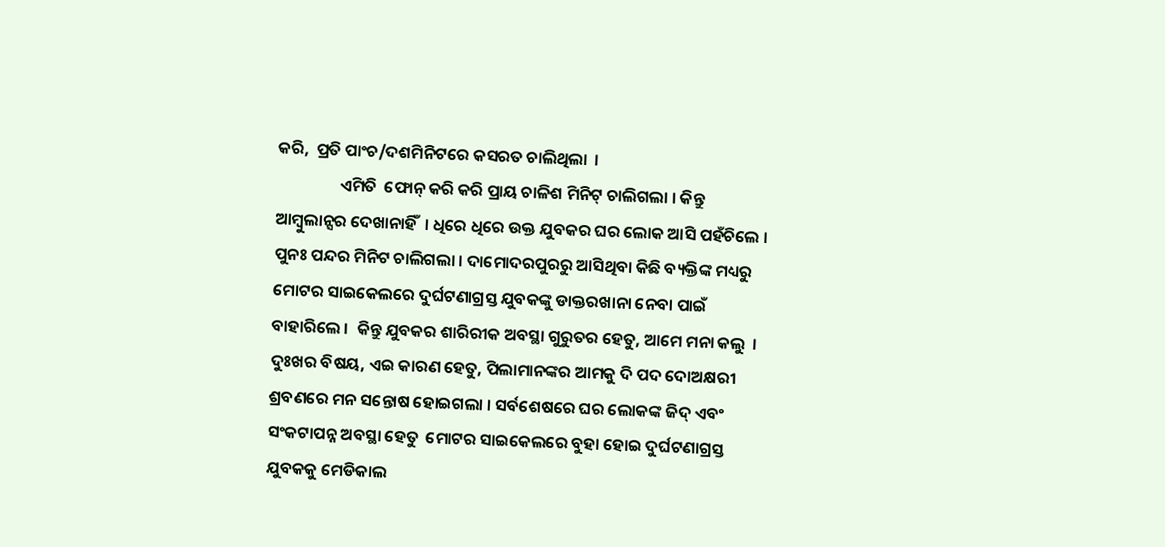କରି,  ପ୍ରତି ପାଂଚ/ଦଶମିନିଟରେ କସରତ ଚାଲିଥିଲା  ।
                 ଏମିତି  ଫୋନ୍ କରି କରି ପ୍ରାୟ ଚାଳିଶ ମିନିଟ୍ ଚାଲିଗଲା । କିନ୍ତୁ ଆମ୍ବୁଲାନ୍ସର ଦେଖାନାହିଁ  । ଧିରେ ଧିରେ ଉକ୍ତ ଯୁବକର ଘର ଲୋକ ଆସି ପହଁଚିଲେ ।  ପୁନଃ ପନ୍ଦର ମିନିଟ ଚାଲିଗଲା । ଦାମୋଦରପୁରରୁ ଆସିଥିବା କିଛି ବ୍ୟକ୍ତିଙ୍କ ମଧ୍ୟରୁ ମୋଟର ସାଇକେଲରେ ଦୁର୍ଘଟଣାଗ୍ରସ୍ତ ଯୁବକଙ୍କୁ ଡାକ୍ତରଖାନା ନେବା ପାଇଁ ବାହାରିଲେ ।  କିନ୍ତୁ ଯୁବକର ଶାରିରୀକ ଅବସ୍ଥା ଗୁରୁତର ହେତୁ, ଆମେ ମନା କଲୁ  । ଦୁଃଖର ବିଷୟ, ଏଇ କାରଣ ହେତୁ, ପିଲାମାନଙ୍କର ଆମକୁ ଦି ପଦ ଦୋଅକ୍ଷରୀ ଶ୍ରବଣରେ ମନ ସନ୍ତୋଷ ହୋଇଗଲା । ସର୍ବଶେଷରେ ଘର ଲୋକଙ୍କ ଜିଦ୍ ଏବଂ ସଂକଟାପନ୍ନ ଅବସ୍ଥା ହେତୁ  ମୋଟର ସାଇକେଲରେ ବୁହା ହୋଇ ଦୁର୍ଘଟଣାଗ୍ରସ୍ତ ଯୁବକକୁ ମେଡିକାଲ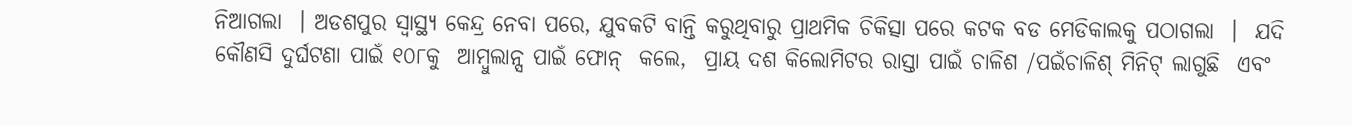ନିଆଗଲା  । ଅଡଶପୁର ସ୍ବାସ୍ଥ୍ୟ କେନ୍ଦ୍ର ନେବା ପରେ, ଯୁବକଟି ବାନ୍ତି କରୁଥିବାରୁ ପ୍ରାଥମିକ ଚିକିତ୍ସା ପରେ କଟକ ବଡ ମେଡିକାଲକୁ ପଠାଗଲା  ।  ଯଦି କୌଣସି ଦୁର୍ଘଟଣା ପାଇଁ ୧୦୮କୁ  ଆମ୍ବୁଲାନ୍ସ ପାଇଁ ଫୋନ୍  କଲେ,  ପ୍ରାୟ ଦଶ କିଲୋମିଟର ରାସ୍ତା ପାଇଁ ଚାଳିଶ /ପଇଁଚାଳିଶ୍ ମିନିଟ୍ ଲାଗୁଛି  ଏବଂ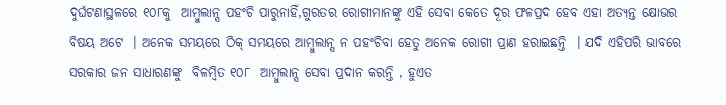ଦୁର୍ଘଟଣାସ୍ଥଳରେ ୧୦୮କୁ  ଆମ୍ବୁଲାନ୍ସ ପହଂଚି ପାରୁନାହିଁ,ଗୁରତର ରୋଗୀମାନଙ୍କୁ ଏହି ସେବା କେତେ ଦୂର ଫଳପ୍ରଦ ହେବ ଏହା ଅତ୍ୟନ୍ତ କ୍ଷୋଭର ବିଷୟ ଅଟେ  । ଅନେକ ସମୟରେ ଠିକ୍ ସମୟରେ ଆମ୍ବୁଲାନ୍ସ ନ ପହଂଚିବା ହେତୁ ଅନେକ ରୋଗୀ ପ୍ରାଣ ହରାଇଛନ୍ତି  । ଯଦି ଏହିପରି ଭାବରେ ସରକାର ଜନ ସାଧାରଣଙ୍କୁ  ବିଳମ୍ବିତ ୧୦୮  ଆମ୍ବୁଲାନ୍ସ ସେବା ପ୍ରଦାନ କରନ୍ତି , ହୁଏତ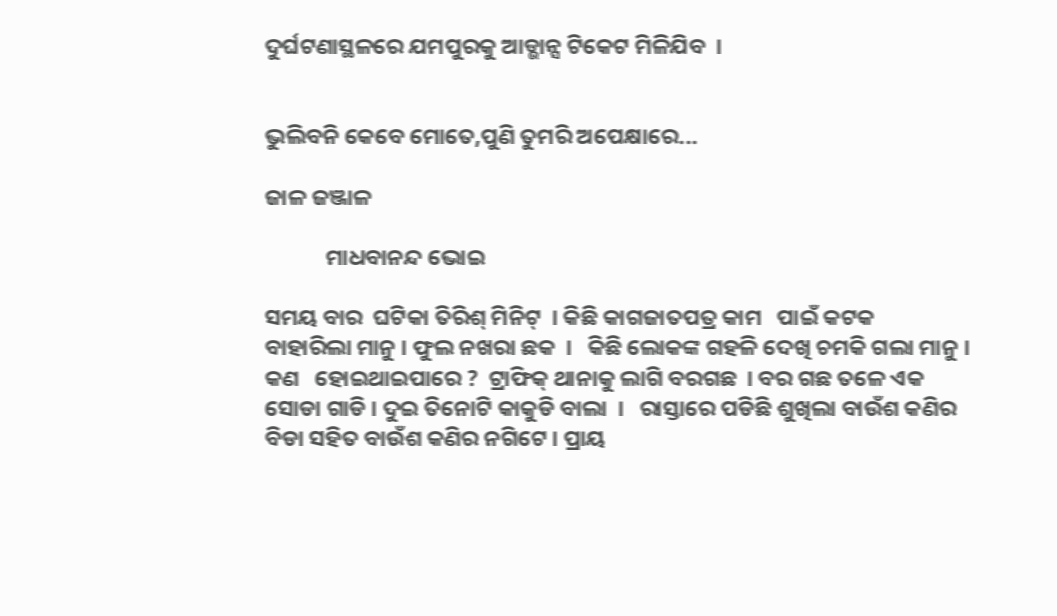ଦୁର୍ଘଟଣାସ୍ଥଳରେ ଯମପୁରକୁ ଆଡ୍ଭାନ୍ସ ଟିକେଟ ମିଳିଯିବ  ।


ଭୁଲିବନି କେବେ ମୋତେ,ପୁଣି ତୁମରି ଅପେକ୍ଷାରେ...

ଜାଳ ଜଞ୍ଜାଳ

            ମାଧବାନନ୍ଦ ଭୋଇ

ସମୟ ବାର  ଘଟିକା ତିରିଶ୍ ମିନିଟ୍  । କିଛି କାଗଜାତପତ୍ର କାମ   ପାଇଁ କଟକ  ବାହାରିଲା ମାନୁ । ଫୁଲ ନଖରା ଛକ  ।   କିଛି ଲୋକଙ୍କ ଗହଳି ଦେଖି ଚମକି ଗଲା ମାନୁ । କଣ   ହୋଇଥାଇପାରେ ?  ଟ୍ରାଫିକ୍ ଥାନାକୁ ଲାଗି ବରଗଛ  । ବର ଗଛ ତଳେ ଏକ ସୋଡା ଗାଡି । ଦୁଇ ତିନୋଟି କାକୁଡି ବାଲା  ।   ରାସ୍ତାରେ ପଡିଛି ଶୁଖିଲା ବାଉଁଶ କଣିର ବିଡା ସହିତ ବାଉଁଶ କଣିର ନଗିଟେ । ପ୍ରାୟ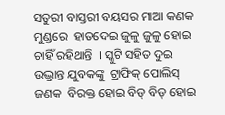ସତୁରୀ ବାସ୍ତରୀ ବୟସର ମାଆ କଣକ ମୁଣ୍ଡରେ  ହାତଦେଇ ଜୁଳୁ ଜୁଳୁ ହୋଇ ଚାହିଁ ରହିଥାନ୍ତି  । ସ୍କୁଟି ସହିତ ଦୁଇ ଉଦ୍ଭ୍ରାନ୍ତ ଯୁବକଙ୍କୁ  ଟ୍ରାଫିକ୍ ପୋଲିସ୍ ଜଣକ  ବିରକ୍ତ ହୋଇ ବିଡ୍ ବିଡ୍ ହୋଇ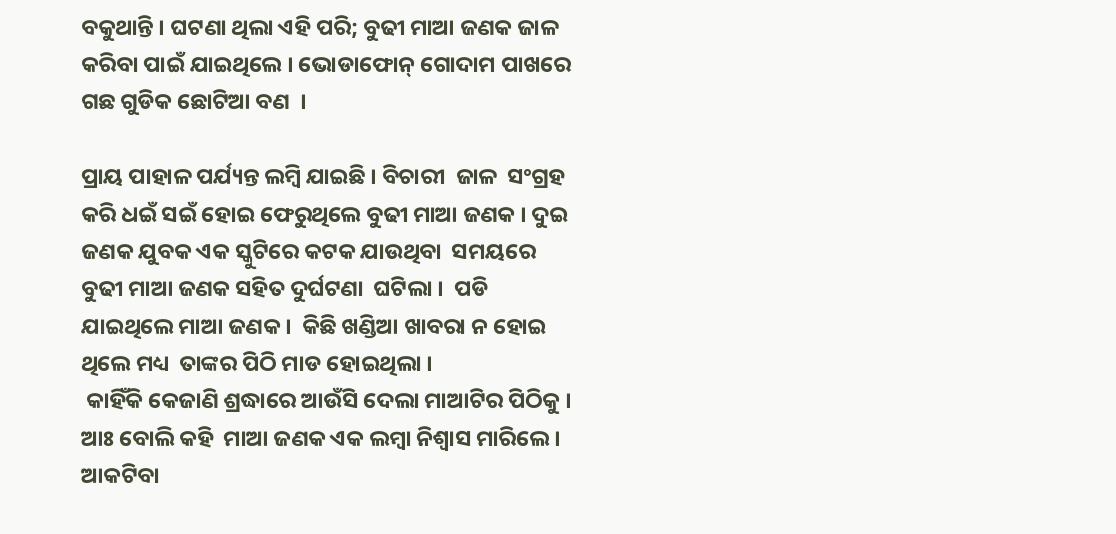ବକୁଥାନ୍ତି । ଘଟଣା ଥିଲା ଏହି ପରି; ବୁଢୀ ମାଆ ଜଣକ ଜାଳ କରିବା ପାଇଁ ଯାଇଥିଲେ । ଭୋଡାଫୋନ୍ ଗୋଦାମ ପାଖରେ ଗଛ ଗୁଡିକ ଛୋଟିଆ ବଣ  ।

ପ୍ରାୟ ପାହାଳ ପର୍ଯ୍ୟନ୍ତ ଲମ୍ବି ଯାଇଛି । ବିଚାରୀ  ଜାଳ  ସଂଗ୍ରହ କରି ଧଇଁ ସଇଁ ହୋଇ ଫେରୁଥିଲେ ବୁଢୀ ମାଆ ଜଣକ । ଦୁଇ ଜଣକ ଯୁବକ ଏକ ସ୍କୁଟିରେ କଟକ ଯାଉଥିବା  ସମୟରେ ବୁଢୀ ମାଆ ଜଣକ ସହିତ ଦୁର୍ଘଟଣା  ଘଟିଲା ।  ପଡି ଯାଇଥିଲେ ମାଆ ଜଣକ ।  କିଛି ଖଣ୍ଡିଆ ଖାବରା ନ ହୋଇ ଥିଲେ ମଧ୍ୟ  ତାଙ୍କର ପିଠି ମାଡ ହୋଇଥିଲା ।
 କାହିଁକି କେଜାଣି ଶ୍ରଦ୍ଧାରେ ଆଉଁସି ଦେଲା ମାଆଟିର ପିଠିକୁ । ଆଃ ବୋଲି କହି  ମାଆ ଜଣକ ଏକ ଲମ୍ବା ନିଶ୍ୱାସ ମାରିଲେ । ଆକଟିବା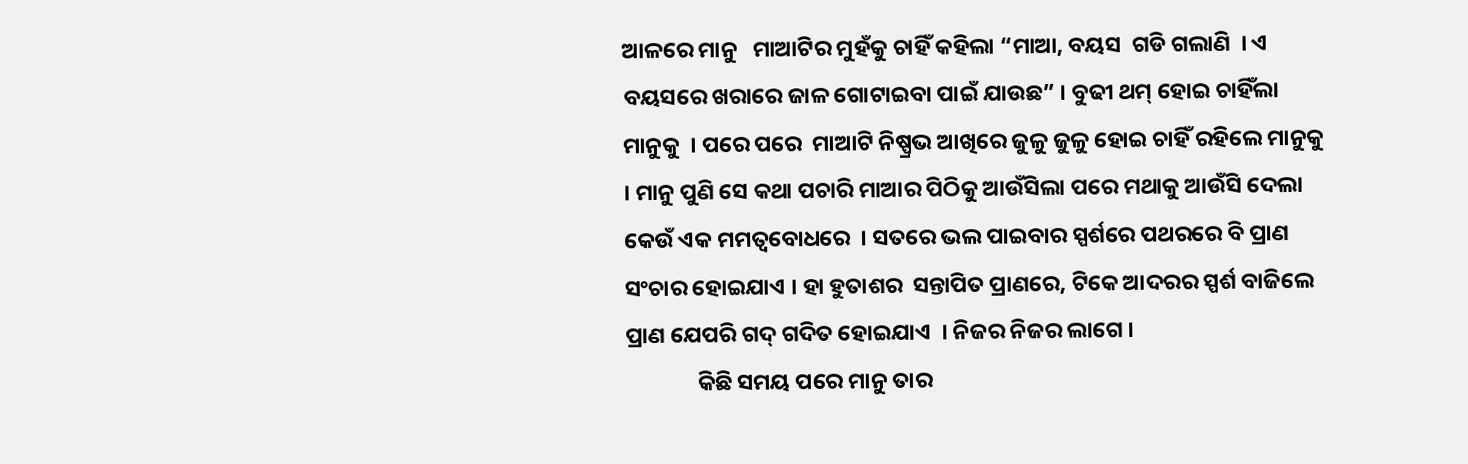ଆଳରେ ମାନୁ   ମାଆଟିର ମୁହଁକୁ ଚାହିଁ କହିଲା “ମାଆ, ବୟସ  ଗଡି ଗଲାଣି  । ଏ ବୟସରେ ଖରାରେ ଜାଳ ଗୋଟାଇବା ପାଇଁ ଯାଉଛ” । ବୁଢୀ ଥମ୍ ହୋଇ ଚାହିଁଲା ମାନୁକୁ  । ପରେ ପରେ  ମାଆଟି ନିଷ୍ପ୍ରଭ ଆଖିରେ ଜୁଳୁ ଜୁଳୁ ହୋଇ ଚାହିଁ ରହିଲେ ମାନୁକୁ  । ମାନୁ ପୁଣି ସେ କଥା ପଚାରି ମାଆର ପିଠିକୁ ଆଉଁସିଲା ପରେ ମଥାକୁ ଆଉଁସି ଦେଲା କେଉଁ ଏକ ମମତ୍ୱବୋଧରେ  । ସତରେ ଭଲ ପାଇବାର ସ୍ପର୍ଶରେ ପଥରରେ ବି ପ୍ରାଣ ସଂଚାର ହୋଇଯାଏ । ହା ହୁତାଶର  ସନ୍ତାପିତ ପ୍ରାଣରେ, ଟିକେ ଆଦରର ସ୍ପର୍ଶ ବାଜିଲେ ପ୍ରାଣ ଯେପରି ଗଦ୍ ଗଦିତ ହୋଇଯାଏ  । ନିଜର ନିଜର ଲାଗେ ।
              କିଛି ସମୟ ପରେ ମାନୁ ତାର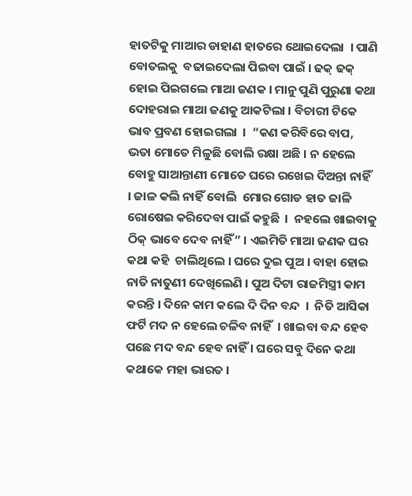ହାତଟିକୁ ମାଆର ଡାହାଣ ହାତରେ ଥୋଇଦେଲା  । ପାଣି ବୋତଲକୁ  ବଢାଇଦେଲା ପିଇବା ପାଇଁ । ଢକ୍ ଢକ୍ ହୋଇ ପିଇଗଲେ ମାଆ ଜଣକ । ମାନୁ ପୁଣି ପୁରୁଣା କଥା ଦୋହରାଇ ମାଆ ଜଣକୁ ଆକଟିଲା । ବିଚାରୀ ଟିକେ ଭାବ ପ୍ରବଣ ହୋଇଗଲା  ।  “କଣ କରିବିରେ ବାପ,  ଭତା ମୋତେ ମିଳୁଛି ବୋଲି ରକ୍ଷା ଅଛି । ନ ହେଲେ ବୋହୁ ସାଆନ୍ତାଣୀ ମୋତେ ଘରେ ରଖେଇ ଦିଅନ୍ତା ନାହିଁ  । ଜାଳ କଲି ନାହିଁ ବୋଲି  ମୋର ଗୋଡ ହାତ ଜାଳି  ରୋଷେଇ କରିଦେବା ପାଇଁ କହୁଛି  ।  ନହଲେ ଖାଇବାକୁ ଠିକ୍ ଭାବେ ଦେବ ନାହିଁ” । ଏଇମିତି ମାଆ ଜଣକ ଘର କଥା କହି  ଚାଲିଥିଲେ । ଘରେ ଦୁଇ ପୁଅ । ବାହା ହୋଇ ନାତି ନାତୁଣୀ ଦେଖିଲେଣି । ପୁଅ ଦିଟା ରାଜମିସ୍ତ୍ରୀ କାମ କରନ୍ତି । ଦିନେ କାମ କଲେ ଦି ଦିନ ବନ୍ଦ  ।  ନିତି ଆସିକା ଫର୍ଟି ମଦ ନ ହେଲେ ଚଳିବ ନାହିଁ  । ଖାଇବା ବନ୍ଦ ହେବ ପଛେ ମଦ ବନ୍ଦ ହେବ ନାହିଁ । ଘରେ ସବୁ ଦିନେ କଥା କଥାକେ ମହା ଭାରତ ।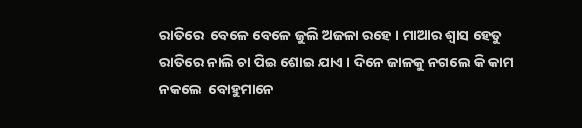ରାତିରେ  ବେଳେ ବେଳେ ଜୁଲି ଅଜଳା ରହେ । ମାଆର ଶ୍ୱାସ ହେତୁ  ରାତିରେ ନାଲି ଚା ପିଇ ଶୋଇ ଯାଏ । ଦିନେ ଜାଳକୁ ନଗଲେ କି କାମ ନକଲେ  ବୋହୁମାନେ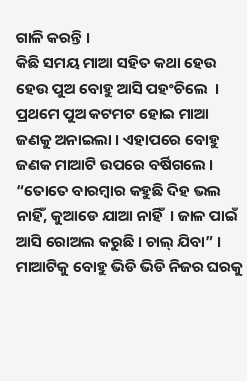ଗାଳି କରନ୍ତି ।
କିଛି ସମୟ ମାଆ ସହିତ କଥା ହେଉ ହେଉ ପୁଅ ବୋହୁ ଆସି ପହଂଚିଲେ  ।  ପ୍ରଥମେ ପୁଅ କଟମଟ ହୋଇ ମାଆ ଜଣକୁ ଅନାଇଲା । ଏହାପରେ ବୋହୁ ଜଣକ ମାଆଟି ଉପରେ ବର୍ଷିଗଲେ । “ତୋତେ ବାରମ୍ବାର କହୁଛି ଦିହ ଭଲ ନାହିଁ, କୁଆଡେ ଯାଆ ନାହିଁ  । ଜାଳ ପାଇଁ ଆସି ରୋଅଲ କରୁଛି । ଚାଲ୍ ଯିବା” । ମାଆଟିକୁ ବୋହୁ ଭିଡି ଭିଡି ନିଜର ଘରକୁ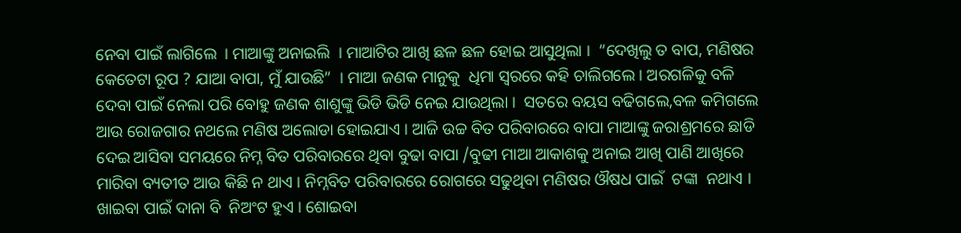ନେବା ପାଇଁ ଲାଗିଲେ  । ମାଆଙ୍କୁ ଅନାଇଲି  । ମାଆଟିର ଆଖି ଛଳ ଛଳ ହୋଇ ଆସୁଥିଲା ।  “ଦେଖିଲୁ ତ ବାପ, ମଣିଷର କେତେଟା ରୂପ ? ଯାଆ ବାପା, ମୁଁ ଯାଉଛି”  । ମାଆ ଜଣକ ମାନୁକୁ  ଧିମା ସ୍ବରରେ କହି ଚାଲିଗଲେ । ଅରଗଳିକୁ ବଳି ଦେବା ପାଇଁ ନେଲା ପରି ବୋହୁ ଜଣକ ଶାଶୁଙ୍କୁ ଭିଡି ଭିଡି ନେଇ ଯାଉଥିଲା ।  ସତରେ ବୟସ ବଢିଗଲେ,ବଳ କମିଗଲେ ଆଉ ରୋଜଗାର ନଥଲେ ମଣିଷ ଅଲୋଡା ହୋଇଯାଏ । ଆଜି ଉଚ୍ଚ ବିତ ପରିବାରରେ ବାପା ମାଆଙ୍କୁ ଜରାଶ୍ରମରେ ଛାଡି ଦେଇ ଆସିବା ସମୟରେ ନିମ୍ନ ବିତ ପରିବାରରେ ଥିବା ବୁଢା ବାପା /ବୁଢୀ ମାଆ ଆକାଶକୁ ଅନାଇ ଆଖି ପାଣି ଆଖିରେ ମାରିବା ବ୍ୟତୀତ ଆଉ କିଛି ନ ଥାଏ । ନିମ୍ନବିତ ପରିବାରରେ ରୋଗରେ ସଢୁଥିବା ମଣିଷର ଔଷଧ ପାଇଁ  ଟଙ୍କା  ନଥାଏ । ଖାଇବା ପାଇଁ ଦାନା ବି  ନିଅଂଟ ହୁଏ । ଶୋଇବା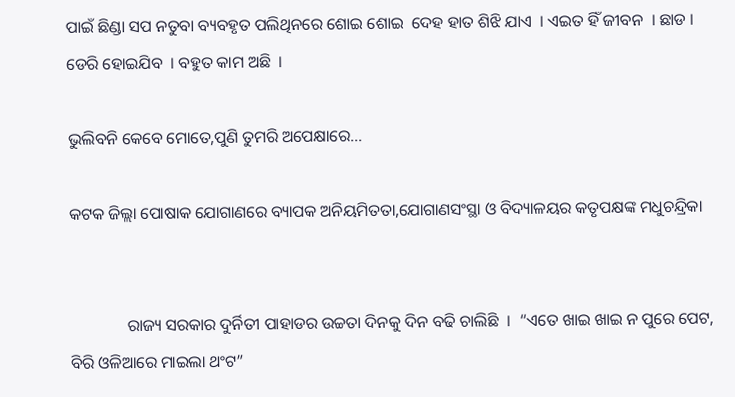ପାଇଁ ଛିଣ୍ଡା ସପ ନତୁବା ବ୍ୟବହୃତ ପଲିଥିନରେ ଶୋଇ ଶୋଇ  ଦେହ ହାତ ଶିଝି ଯାଏ  । ଏଇତ ହିଁ ଜୀବନ  । ଛାଡ ।  ଡେରି ହୋଇଯିବ  । ବହୁତ କାମ ଅଛି  ।

ଭୁଲିବନି କେବେ ମୋତେ,ପୁଣି ତୁମରି ଅପେକ୍ଷାରେ...

କଟକ ଜିଲ୍ଲା ପୋଷାକ ଯୋଗାଣରେ ବ୍ୟାପକ ଅନିୟମିତତା,ଯୋଗାଣସଂସ୍ଥା ଓ ବିଦ୍ୟାଳୟର କତୃପକ୍ଷଙ୍କ ମଧୁଚନ୍ଦ୍ରିକା


              ରାଜ୍ୟ ସରକାର ଦୁର୍ନିତୀ ପାହାଡର ଉଚ୍ଚତା ଦିନକୁ ଦିନ ବଢି ଚାଲିଛି  ।  “ଏତେ ଖାଇ ଖାଇ ନ ପୁରେ ପେଟ, ବିରି ଓଳିଆରେ ମାଇଲା ଥଂଟ”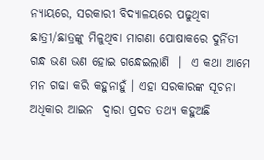ନ୍ୟାୟରେ, ସରକାରୀ ବିଦ୍ୟାଳୟରେ ପଢୁଥିବା ଛାତ୍ରୀ/ଛାତ୍ରଙ୍କୁ ମିଳୁଥିବା ମାଗଣା ପୋଷାକରେ ଦୁର୍ନିତୀ ଗନ୍ଧ ଭଣ ଭଣ ହୋଇ ଗନ୍ଧେଇଲାଣି  ।  ଏ କଥା ଆମେ ମନ ଗଢା କରି କହୁନାହୁଁ । ଏହା ସରକାରଙ୍କ ସୂଚନା ଅଧିକାର ଆଇନ  ଦ୍ୱାରା ପ୍ରଦତ ତଥ୍ୟ କହୁଅଛି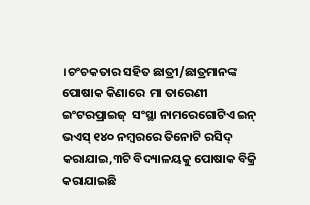।ଚଂଚକତାର ସହିତ ଛାତ୍ରୀ/ଛାତ୍ରମାନଙ୍କ ପୋଷାକ କିଣାରେ  ମା ତାରେଣୀ ଇଂଟରପ୍ରାଇଜ୍  ସଂସ୍ଥା ନାମରେଗୋଟିଏ ଇନ୍ ଭଏସ୍ ୧୪୦ ନମ୍ବରରେ ତିନୋଟି ରସିଦ୍ କରାଯାଇ,୩ଟି ବିଦ୍ୟାଳୟକୁ ପୋଷାକ ବିକ୍ରି କରାଯାଇଛି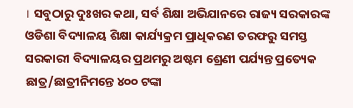। ସବୁଠାରୁ ଦୁଃଖର କଥା, ସର୍ବ ଶିକ୍ଷା ଅଭିଯାନରେ ରାଜ୍ୟ ସରକାରଙ୍କ ଓଡିଶା ବିଦ୍ୟାଳୟ ଶିକ୍ଷା କାର୍ଯ୍ୟକ୍ରମ ପ୍ରାଧିକରଣ ତରଫରୁ ସମସ୍ତ ସରକାରୀ ବିଦ୍ୟାଳୟର ପ୍ରଥମରୁ ଅଷ୍ଟମ ଶ୍ରେଣୀ ପର୍ଯ୍ୟନ୍ତ ପ୍ରତ୍ୟେକ ଛାତ୍ର/ଛାତ୍ରୀନିମନ୍ତେ ୪୦୦ ଟଙ୍କା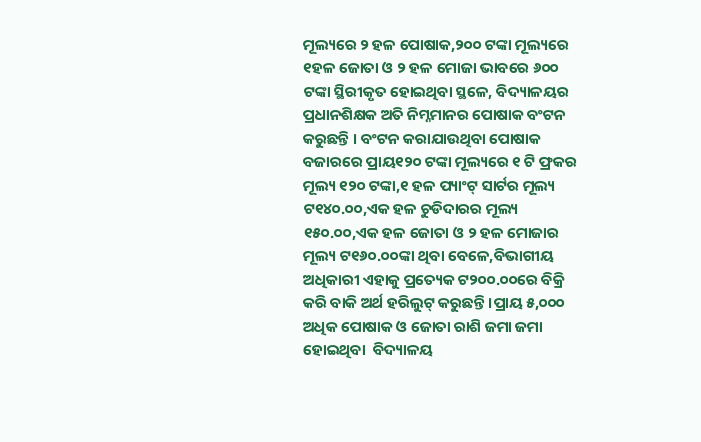ମୂଲ୍ୟରେ ୨ ହଳ ପୋଷାକ,୨୦୦ ଟଙ୍କା ମୂଲ୍ୟରେ ୧ହଳ ଜୋତା ଓ ୨ ହଳ ମୋଜା ଭାବରେ ୬୦୦ ଟଙ୍କା ସ୍ଥିରୀକୃତ ହୋଇଥିବା ସ୍ଥଳେ, ବିଦ୍ୟାଳୟର ପ୍ରଧାନଶିକ୍ଷକ ଅତି ନିମ୍ନମାନର ପୋଷାକ ବଂଟନ କରୁଛନ୍ତି । ବଂଟନ କରାଯାଉଥିବା ପୋଷାକ ବଜାରରେ ପ୍ରାୟ୧୨୦ ଟଙ୍କା ମୂଲ୍ୟରେ ୧ ଟି ଫ୍ରକର ମୂଲ୍ୟ ୧୨୦ ଟଙ୍କା,୧ ହଳ ପ୍ୟାଂଟ୍ ସାର୍ଟର ମୂଲ୍ୟ ଟ୧୪୦.୦୦,ଏକ ହଳ ଚୁଡିଦାରର ମୂଲ୍ୟ ୧୫୦.୦୦,ଏକ ହଳ ଜୋତା ଓ ୨ ହଳ ମୋଜାର ମୂଲ୍ୟ ଟ୧୬୦.୦୦ଙ୍କା ଥିବା ବେଳେ,ବିଭାଗୀୟ ଅଧିକାରୀ ଏହାକୁ ପ୍ରତ୍ୟେକ ଟ୨୦୦.୦୦ରେ ବିକ୍ରି କରି ବାକି ଅର୍ଥ ହରିଲୁଟ୍ କରୁଛନ୍ତି ।ପ୍ରାୟ ୫,୦୦୦ ଅଧିକ ପୋଷାକ ଓ ଜୋତା ରାଶି ଜମା ଜମା ହୋଇଥିବା  ବିଦ୍ୟାଳୟ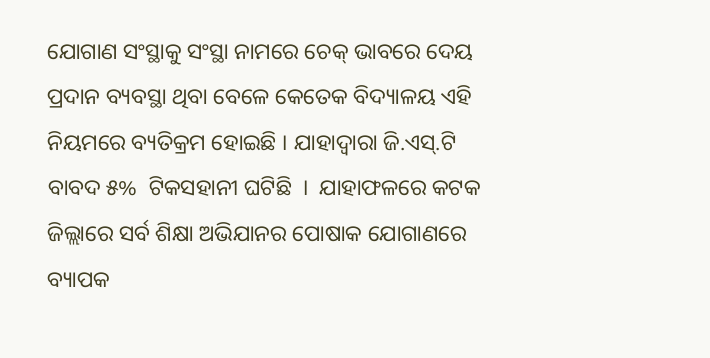ଯୋଗାଣ ସଂସ୍ଥାକୁ ସଂସ୍ଥା ନାମରେ ଚେକ୍ ଭାବରେ ଦେୟ ପ୍ରଦାନ ବ୍ୟବସ୍ଥା ଥିବା ବେଳେ କେତେକ ବିଦ୍ୟାଳୟ ଏହି ନିୟମରେ ବ୍ୟତିକ୍ରମ ହୋଇଛି । ଯାହାଦ୍ୱାରା ଜି.ଏସ୍.ଟି  ବାବଦ ୫%  ଟିକସହାନୀ ଘଟିଛି  ।  ଯାହାଫଳରେ କଟକ ଜିଲ୍ଲାରେ ସର୍ବ ଶିକ୍ଷା ଅଭିଯାନର ପୋଷାକ ଯୋଗାଣରେ ବ୍ୟାପକ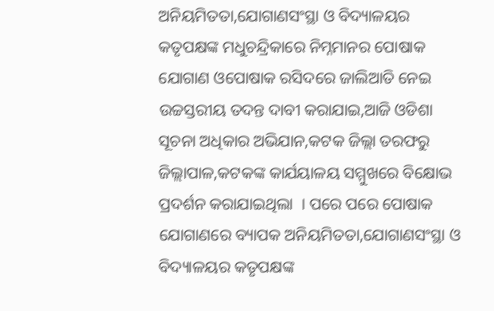ଅନିୟମିତତା,ଯୋଗାଣସଂସ୍ଥା ଓ ବିଦ୍ୟାଳୟର କତୃପକ୍ଷଙ୍କ ମଧୁଚନ୍ଦ୍ରିକାରେ ନିମ୍ନମାନର ପୋଷାକ ଯୋଗାଣ ଓପୋଷାକ ରସିଦରେ ଜାଲିଆତି ନେଇ ଉଚ୍ଚସ୍ତରୀୟ ତଦନ୍ତ ଦାବୀ କରାଯାଇ,ଆଜି ଓଡିଶା ସୂଚନା ଅଧିକାର ଅଭିଯାନ,କଟକ ଜିଲ୍ଲା ତରଫରୁ ଜିଲ୍ଲାପାଳ,କଟକଙ୍କ କାର୍ଯୟାଳୟ ସମ୍ମୁଖରେ ବିକ୍ଷୋଭ ପ୍ରଦର୍ଶନ କରାଯାଇଥିଲା  । ପରେ ପରେ ପୋଷାକ ଯୋଗାଣରେ ବ୍ୟାପକ ଅନିୟମିତତା,ଯୋଗାଣସଂସ୍ଥା ଓ ବିଦ୍ୟାଳୟର କତୃପକ୍ଷଙ୍କ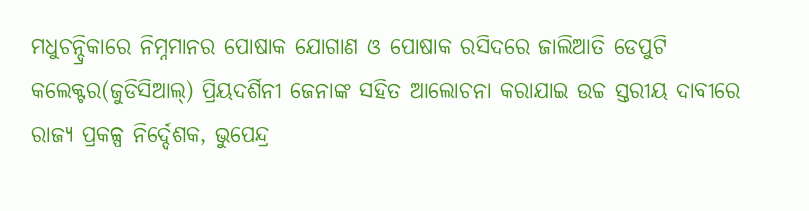ମଧୁଚନ୍ଦ୍ରିକାରେ ନିମ୍ନମାନର ପୋଷାକ ଯୋଗାଣ ଓ ପୋଷାକ ରସିଦରେ ଜାଲିଆତି ଡେପୁଟି କଲେକ୍ଟର(ଜୁଡିସିଆଲ୍) ପ୍ରିୟଦର୍ଶିନୀ ଜେନାଙ୍କ ସହିତ ଆଲୋଚନା କରାଯାଇ ଉଚ୍ଚ ସ୍ତରୀୟ ଦାବୀରେ ରାଜ୍ୟ ପ୍ରକଳ୍ପ ନିର୍ଦ୍ଦେଶକ, ଭୁପେନ୍ଦ୍ର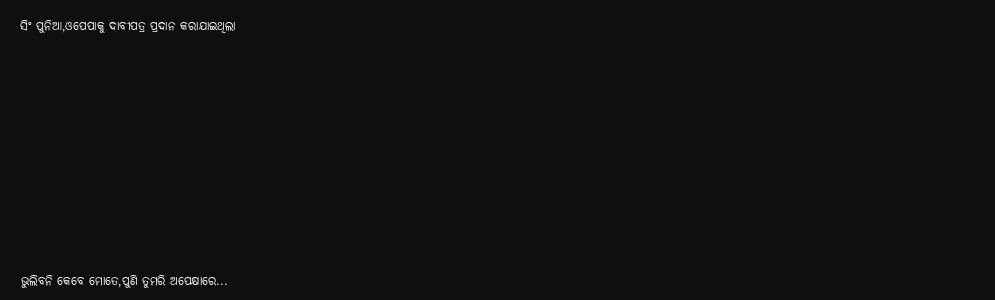ସିଂ ପୁନିଆ,ଓପେପାକୁ ଦାବୀପତ୍ର ପ୍ରଦାନ କରାଯାଇଥିଲା










ଭୁଲିବନି କେବେ ମୋତେ,ପୁଣି ତୁମରି ଅପେକ୍ଷାରେ...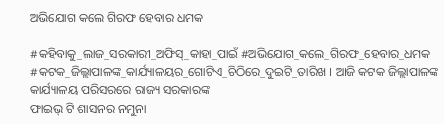ଅଭିଯୋଗ କଲେ ଗିରଫ ହେବାର ଧମକ

#କହିବାକୁ_ଲାଜ_ସରକାରୀ_ଅଫିସ୍_କାହା_ପାଇଁ #ଅଭିଯୋଗ_କଲେ_ଗିରଫ_ହେବାର_ଧମକ #କଟକ_ଜିଲ୍ଲାପାଳଙ୍କ_କାର୍ଯ୍ୟାଳୟର_ଗୋଟିଏ_ଚିଠିରେ_ଦୁଇଟି_ତାରିଖ । ଆଜି କଟକ ଜିଲ୍ଲାପାଳଙ୍କ କାର୍ଯ୍ୟାଳୟ ପରିସରରେ ରାଜ୍ୟ ସରକାରଙ୍କ
ଫାଇଭ୍ ଟି ଶାସନର ନମୁନା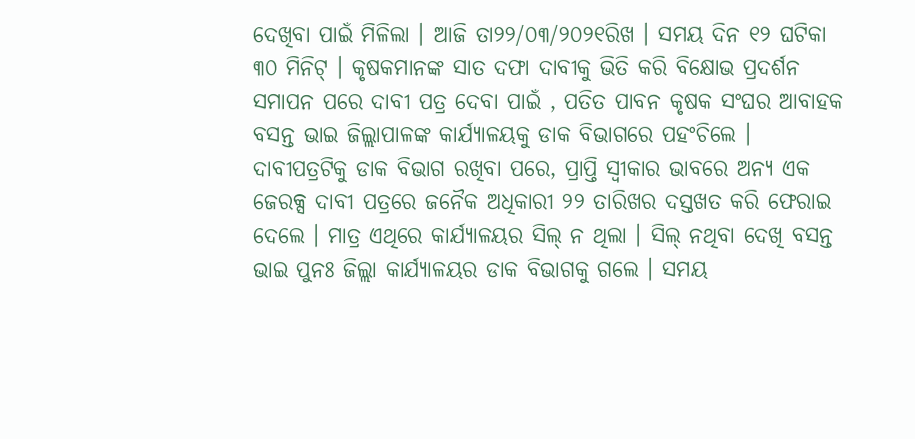ଦେଖିବା ପାଇଁ ମିଳିଲା । ଆଜି ତା୨୨/୦୩/୨୦୨୧ରିଖ । ସମୟ ଦିନ ୧୨ ଘଟିକା ୩୦ ମିନିଟ୍ । କୃଷକମାନଙ୍କ ସାତ ଦଫା ଦାବୀକୁ ଭିତି କରି ବିକ୍ଷୋଭ ପ୍ରଦର୍ଶନ ସମାପନ ପରେ ଦାବୀ ପତ୍ର ଦେବା ପାଇଁ , ପତିତ ପାବନ କୃଷକ ସଂଘର ଆବାହକ ବସନ୍ତ ଭାଇ ଜିଲ୍ଲାପାଳଙ୍କ କାର୍ଯ୍ୟାଳୟକୁ ଡାକ ବିଭାଗରେ ପହଂଚିଲେ । ଦାବୀପତ୍ରଟିକୁ ଡାକ ବିଭାଗ ରଖିବା ପରେ, ପ୍ରାପ୍ତି ସ୍ବୀକାର ଭାବରେ ଅନ୍ୟ ଏକ ଜେରକ୍ସ ଦାବୀ ପତ୍ରରେ ଜନୈକ ଅଧିକାରୀ ୨୨ ତାରିଖର ଦସ୍ତଖତ କରି ଫେରାଇ ଦେଲେ । ମାତ୍ର ଏଥିରେ କାର୍ଯ୍ୟାଳୟର ସିଲ୍ ନ ଥିଲା । ସିଲ୍ ନଥିବା ଦେଖି ବସନ୍ତ ଭାଇ ପୁନଃ ଜିଲ୍ଲା କାର୍ଯ୍ୟାଳୟର ଡାକ ବିଭାଗକୁ ଗଲେ । ସମୟ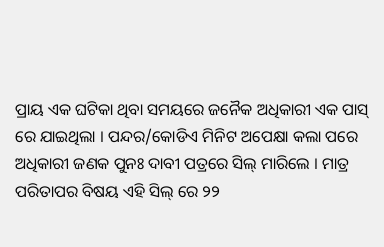ପ୍ରାୟ ଏକ ଘଟିକା ଥିବା ସମୟରେ ଜନୈକ ଅଧିକାରୀ ଏକ ପାସ୍ ରେ ଯାଇଥିଲା । ପନ୍ଦର/କୋଡିଏ ମିନିଟ ଅପେକ୍ଷା କଲା ପରେ ଅଧିକାରୀ ଜଣକ ପୁନଃ ଦାବୀ ପତ୍ରରେ ସିଲ୍ ମାରିଲେ । ମାତ୍ର ପରିତାପର ବିଷୟ ଏହି ସିଲ୍ ରେ ୨୨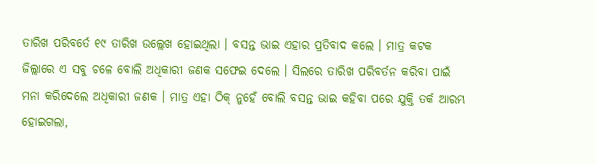ତାରିଖ ପରିବର୍ତେ ୧୯ ତାରିଖ ଉଲ୍ଲେଖ ହୋଇଥିଲା । ବସନ୍ତ ଭାଇ ଏହାର ପ୍ରତିବାଦ କଲେ । ମାତ୍ର କଟକ ଜିଲ୍ଲାରେ ଏ ସବୁ ଚଳେ ବୋଲି ଅଧିକାରୀ ଜଣକ ସଫେଇ ଦେଲେ । ସିଲରେ ତାରିଖ ପରିବର୍ତନ କରିବା ପାଇଁ ମନା କରିଦେଲେ ଅଧିକାରୀ ଜଣକ । ମାତ୍ର ଏହା ଠିକ୍ ନୁହେଁ ବୋଲି ବସନ୍ତ ଭାଇ କହିବା ପରେ ଯୁକ୍ତି ତର୍କ ଆରମ୍ଭ ହୋଇଗଲା,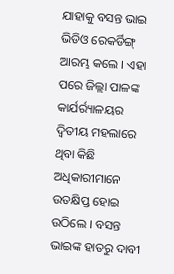ଯାହାକୁ ବସନ୍ତ ଭାଇ ଭିଡିଓ ରେକର୍ଡିଙ୍ଗ୍ ଆରମ୍ଭ କଲେ । ଏହା ପରେ ଜିଲ୍ଲା ପାଳଙ୍କ କାର୍ଯର୍ର୍ୟାଳୟର ଦ୍ୱିତୀୟ ମହଲାରେ ଥିବା କିଛି ଅଧିକାରୀମାନେ ଉତକ୍ଷିପ୍ତ ହୋଇ ଉଠିଲେ । ବସନ୍ତ ଭାଇଙ୍କ ହାତରୁ ଦାବୀ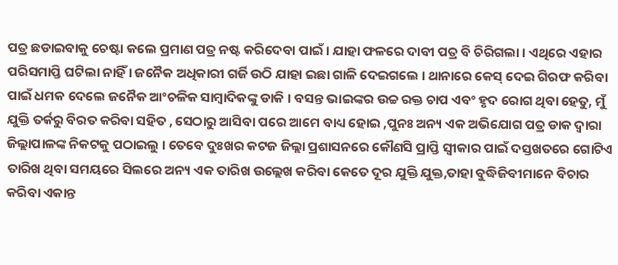ପତ୍ର ଛଡାଇବାକୁ ଚେଷ୍ଟା କଲେ ପ୍ରମାଣ ପତ୍ର ନଷ୍ଟ କରିଦେବା ପାଇଁ । ଯାହା ଫଳରେ ଦାବୀ ପତ୍ର ବି ଚିରିଗଲା । ଏଥିରେ ଏହାର ପରିସମାପ୍ତି ଘଟିଲା ନାହିଁ । ଜନୈକ ଅଧିକାରୀ ଗର୍ଜି ଉଠି ଯାହା ଇଛା ଗାଳି ଦେଇଗଲେ । ଥାନାରେ କେସ୍ ଦେଇ ଗିରଫ କରିବା ପାଇଁ ଧମକ ଦେଲେ ଜନୈକ ଆଂଚଳିକ ସାମ୍ବାଦିକଙ୍କୁ ଡାକି । ବସନ୍ତ ଭାଇଙ୍କର ଉଚ୍ଚ ରକ୍ତ ଚାପ ଏବଂ ହୃଦ ରୋଗ ଥିବା ହେତୁ, ମୁଁ ଯୁକ୍ତି ତର୍କରୁ ବିରତ କରିବା ସହିତ , ସେଠାରୁ ଆସିବା ପରେ ଆମେ ବାଧ୍ୟ ହୋଇ ,ପୁନଃ ଅନ୍ୟ ଏକ ଅଭିଯୋଗ ପତ୍ର ଡାକ ଦ୍ୱାରା ଜିଲ୍ଲାପାଳଙ୍କ ନିକଟକୁ ପଠାଇଲୁ । ତେବେ ଦୁଃଖର କଟଜ ଜିଲ୍ଲା ପ୍ରଶାସନରେ କୌଣସି ପ୍ରାପ୍ତି ସ୍ବୀକାର ପାଇଁ ଦସ୍ତଖତରେ ଗୋଟିଏ ତାରିଖ ଥିବା ସମୟରେ ସିଲରେ ଅନ୍ୟ ଏକ ତାରିଖ ଉଲ୍ଲେଖ କରିବା କେତେ ଦୂର ଯୁକ୍ତି ଯୁକ୍ତ,ତାହା ବୁଦ୍ଧିଜିବୀମାନେ ବିଚାର କରିବା ଏକାନ୍ତ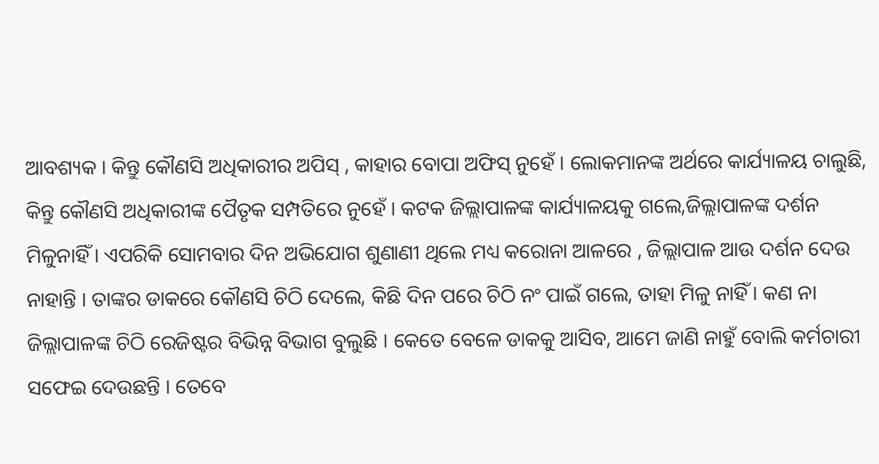ଆବଶ୍ୟକ । କିନ୍ତୁ କୌଣସି ଅଧିକାରୀର ଅପିସ୍ , କାହାର ବୋପା ଅଫିସ୍ ନୁହେଁ । ଲୋକମାନଙ୍କ ଅର୍ଥରେ କାର୍ଯ୍ୟାଳୟ ଚାଲୁଛି, କିନ୍ତୁ କୌଣସି ଅଧିକାରୀଙ୍କ ପୈତୃକ ସମ୍ପତିରେ ନୁହେଁ । କଟକ ଜିଲ୍ଲାପାଳଙ୍କ କାର୍ଯ୍ୟାଳୟକୁ ଗଲେ,ଜିଲ୍ଲାପାଳଙ୍କ ଦର୍ଶନ ମିଳୁନାହିଁ । ଏପରିକି ସୋମବାର ଦିନ ଅଭିଯୋଗ ଶୁଣାଣୀ ଥିଲେ ମଧ୍ୟ କରୋନା ଆଳରେ , ଜିଲ୍ଲାପାଳ ଆଉ ଦର୍ଶନ ଦେଉ ନାହାନ୍ତି । ତାଙ୍କର ଡାକରେ କୌଣସି ଚିଠି ଦେଲେ, କିଛି ଦିନ ପରେ ଚିଠି ନଂ ପାଇଁ ଗଲେ, ତାହା ମିଳୁ ନାହିଁ । କଣ ନା ଜିଲ୍ଲାପାଳଙ୍କ ଚିଠି ରେଜିଷ୍ଟର ବିଭିନ୍ନ ବିଭାଗ ବୁଲୁଛି । କେତେ ବେଳେ ଡାକକୁ ଆସିବ, ଆମେ ଜାଣି ନାହୁଁ ବୋଲି କର୍ମଚାରୀ ସଫେଇ ଦେଉଛନ୍ତି । ତେବେ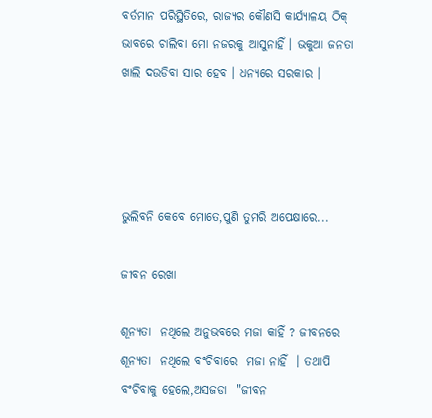ବର୍ତମାନ ପରିସ୍ଥିତିରେ, ରାଜ୍ୟର କୌଣସି କାର୍ଯ୍ୟାଳୟ ଠିକ୍ ଭାବରେ ଚାଲିବା ମୋ ନଜରକୁ ଆସୁନାହିଁ । ଭକୁଆ ଜନତା ଖାଲି ଦଉଡିବା ସାର ହେବ । ଧନ୍ୟରେ ସରକାର ।




ଭୁଲିବନି କେବେ ମୋତେ,ପୁଣି ତୁମରି ଅପେକ୍ଷାରେ...

ଜୀବନ ରେଖା

ଶୂନ୍ୟତା  ନଥିଲେ ଅନୁଭବରେ ମଜା କାହିଁ ? ଜୀବନରେ ଶୂନ୍ୟତା  ନଥିଲେ ବଂଚିବାରେ  ମଜା ନାହିଁ  । ତଥାପି  ବଂଚିବାକୁ ହେଲେ,ଅସଜଡା  "ଜୀବନ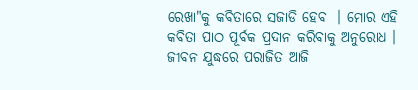ରେଖା"କୁ କବିତାରେ ସଜାଡି ହେବ  । ମୋର ଏହି କବିତା ପାଠ ପୂର୍ବକ ପ୍ରଦାନ କରିବାକୁ ଅନୁରୋଧ ।
ଜୀବନ ଯୁଦ୍ଧରେ ପରାଜିତ ଆଜି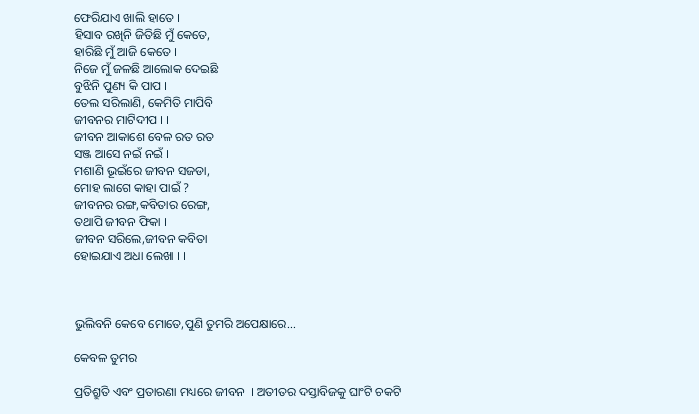ଫେରିଯାଏ ଖାଲି ହାତେ ।
ହିସାବ ରଖିନି ଜିତିଛି ମୁଁ କେତେ,
ହାରିଛି ମୁଁ ଆଜି କେତେ ।
ନିଜେ ମୁଁ ଜଳଛି ଆଲୋକ ଦେଇଛି
ବୁଝିନି ପୁଣ୍ୟ କି ପାପ ।
ତେଲ ସରିଲାଣି, କେମିତି ମାପିବି
ଜୀବନର ମାଟିଦୀପ । ।
ଜୀବନ ଆକାଶେ ବେଳ ରତ ରତ
ସଞ୍ଜ ଆସେ ନଇଁ ନଇଁ ।
ମଶାଣି ଭୂଇଁରେ ଜୀବନ ସଜଡା,
ମୋହ ଲାଗେ କାହା ପାଇଁ ?
ଜୀବନର ରଙ୍ଗ,କବିତାର ରେଙ୍ଗ,
ତଥାପି ଜୀବନ ଫିକା ।
ଜୀବନ ସରିଲେ,ଜୀବନ କବିତା
ହୋଇଯାଏ ଅଧା ଲେଖା । ।



ଭୁଲିବନି କେବେ ମୋତେ,ପୁଣି ତୁମରି ଅପେକ୍ଷାରେ...

କେବଳ ତୁମର

ପ୍ରତିଶ୍ରୁତି ଏବଂ ପ୍ରତାରଣା ମଧ୍ୟରେ ଜୀବନ  । ଅତୀତର ଦସ୍ତାବିଜକୁ ଘାଂଟି ଚକଟି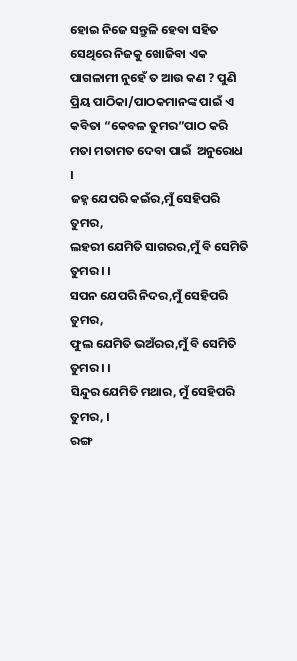ହୋଇ ନିଜେ ସନ୍ତୁଳି ହେବା ସହିତ ସେଥିରେ ନିଜକୁ ଖୋଜିବା ଏକ ପାଗଳାମୀ ନୁହେଁ ତ ଆଉ କଣ ? ପୁଣି ପ୍ରିୟ ପାଠିକା/ପାଠକମାନଙ୍କ ପାଇଁ ଏ କବିତା “କେବଳ ତୁମର”ପାଠ କରି ମତା ମତାମତ ଦେବା ପାଇଁ  ଅନୁରୋଧ ।
ଜହ୍ନ ଯେପରି କଇଁର,ମୁଁ ସେହିପରି  ତୁମର,
ଲହରୀ ଯେମିତି ସାଗରର,ମୁଁ ବି ସେମିତି ତୁମର । ।
ସପନ ଯେପରି ନିଦର,ମୁଁ ସେହିପରି ତୁମର,
ଫୁଲ ଯେମିତି ଭଅଁରର,ମୁଁ ବି ସେମିତି ତୁମର । ।
ସିନ୍ଦୁର ଯେମିତି ମଥାର, ମୁଁ ସେହିପରି  ତୁମର, ।
ରଙ୍ଗ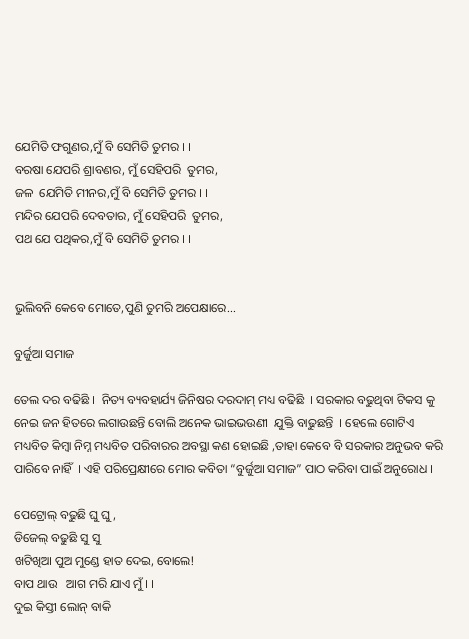ଯେମିତି ଫଗୁଣର,ମୁଁ ବି ସେମିତି ତୁମର । ।
ବରଷା ଯେପରି ଶ୍ରାବଣର, ମୁଁ ସେହିପରି  ତୁମର,
ଜଳ  ଯେମିତି ମୀନର,ମୁଁ ବି ସେମିତି ତୁମର । ।
ମନ୍ଦିର ଯେପରି ଦେବତାର, ମୁଁ ସେହିପରି  ତୁମର,
ପଥ ଯେ ପଥିକର,ମୁଁ ବି ସେମିତି ତୁମର । ।


ଭୁଲିବନି କେବେ ମୋତେ,ପୁଣି ତୁମରି ଅପେକ୍ଷାରେ...

ବୁର୍ଜୁଆ ସମାଜ

ତେଲ ଦର ବଢିଛି ।  ନିତ୍ୟ ବ୍ୟବହାର୍ଯ୍ୟ ଜିନିଷର ଦରଦାମ୍ ମଧ୍ୟ ବଢିଛି  । ସରକାର ବଢୁଥିବା ଟିକସ କୁ ନେଇ ଜନ ହିତରେ ଲଗାଉଛନ୍ତି ବୋଲି ଅନେକ ଭାଇଭଉଣୀ  ଯୁକ୍ତି ବାଢୁଛନ୍ତି  । ହେଲେ ଗୋଟିଏ ମଧ୍ୟବିତ କିମ୍ବା ନିମ୍ନ ମଧ୍ୟବିତ ପରିବାରର ଅବସ୍ଥା କଣ ହୋଇଛି ,ତାହା କେବେ ବି ସରକାର ଅନୁଭବ କରି ପାରିବେ ନାହିଁ  । ଏହି ପରିପ୍ରେକ୍ଷୀରେ ମୋର କବିତା “ବୁର୍ଜୁଆ ସମାଜ” ପାଠ କରିବା ପାଇଁ ଅନୁରୋଧ ।

ପେଟ୍ରୋଲ୍ ବଢୁଛି ଘୁ ଘୁ,
ଡିଜେଲ୍ ବଢୁଛି ସୁ ସୁ
ଖଟିଖିଆ ପୁଅ ମୁଣ୍ଡେ ହାତ ଦେଇ, ବୋଲେ!
ବାପ ଥାଉ   ଆଗ ମରି ଯାଏ ମୁଁ । ।
ଦୁଇ କିସ୍ତୀ ଲୋନ୍ ବାକି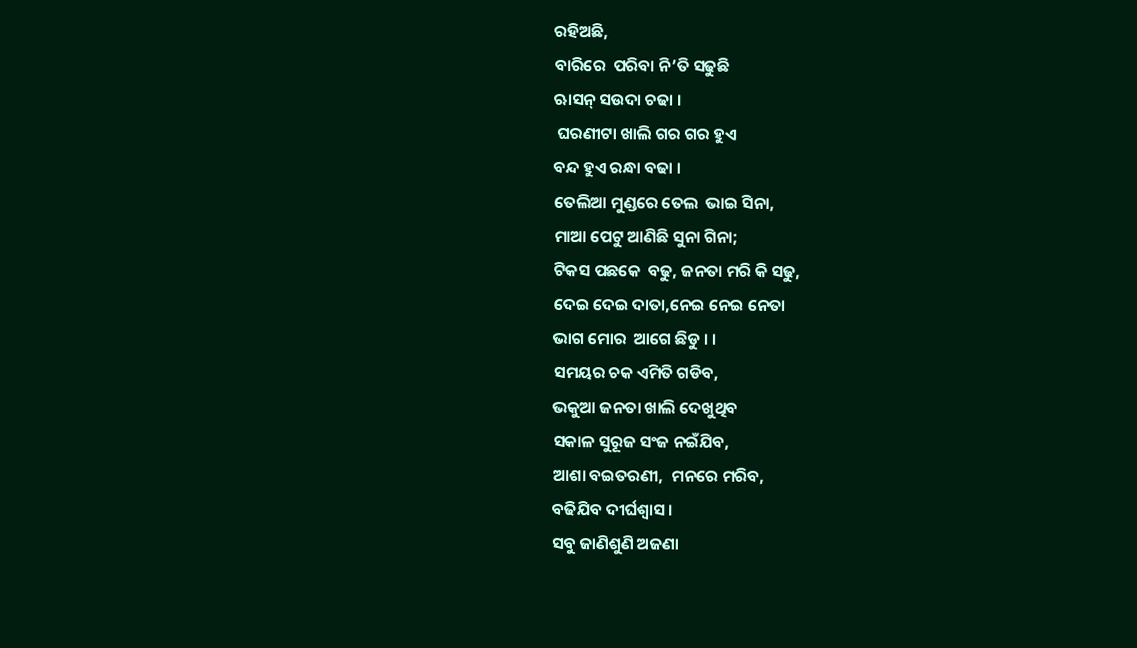ରହିଅଛି,
ବାରିରେ  ପରିବା ନି’ତି ସଢୁଛି
ଋାସନ୍ ସଉଦା ଚଢା ।
 ଘରଣୀଟା ଖାଲି ଗର ଗର ହୁଏ
ବନ୍ଦ ହୁଏ ରନ୍ଧା ବଢା ।
ତେଲିଆ ମୁଣ୍ଡରେ ତେଲ  ଭାଇ ସିନା,
ମାଆ ପେଟୁ ଆଣିଛି ସୁନା ଗିନା;
ଟିକସ ପଛକେ  ବଢୁ, ଜନତା ମରି କି ସଢୁ,
ଦେଇ ଦେଇ ଦାତା,ନେଇ ନେଇ ନେତା
ଭାଗ ମୋର  ଆଗେ ଛିଡୁ । ।
ସମୟର ଚକ ଏମିତି ଗଡିବ,
ଭକୁଆ ଜନତା ଖାଲି ଦେଖୁଥିବ
ସକାଳ ସୁରୂଜ ସଂଜ ନଇଁଯିବ,
ଆଶା ବଇତରଣୀ,  ମନରେ ମରିବ,
ବଢିଯିବ ଦୀର୍ଘଶ୍ୱାସ ।
ସବୁ ଜାଣିଶୁଣି ଅଜଣା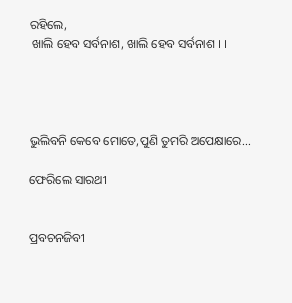ରହିଲେ,
 ଖାଲି ହେବ ସର୍ବନାଶ, ଖାଲି ହେବ ସର୍ବନାଶ । ।




ଭୁଲିବନି କେବେ ମୋତେ,ପୁଣି ତୁମରି ଅପେକ୍ଷାରେ...

ଫେରିଲେ ସାରଥୀ


ପ୍ରବଚନଜିବୀ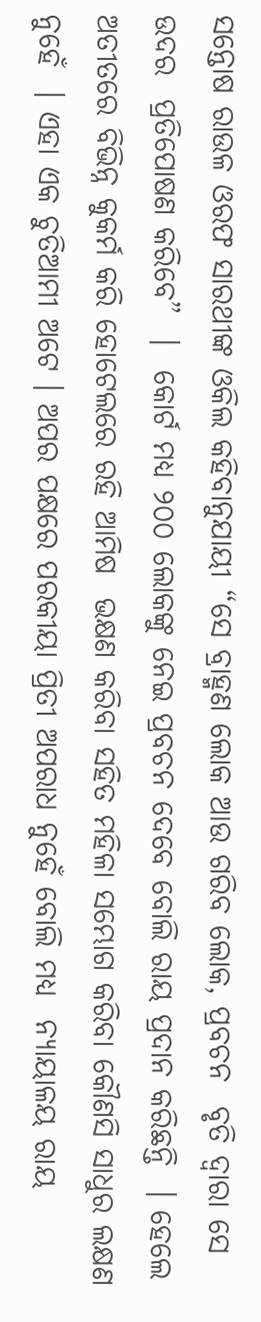ସନ୍ତୋଷ ରାଉଳ ଓରଫ ସାରଥୀଙ୍କ ଓକିଲ କହିବାନୁଯାୟୀ “ସେ ବ୍ରାହ୍ମଣ ଲୋକ ଆଉ ଗରିବ ଲୋକ, ପ୍ରବଚନ  ବୃତି ଦ୍ୱାରା ସେ ଉଦର  ପ୍ରତିପୋଷଣ କରିବେ”  ।  କୋର୍ଟ ମଧ୍ୟ ୨୦୦ ଲୋକଙ୍କୁ ନେଇ ପ୍ରବଚନ ଦେବେ ବୋଲି ରାୟ ପ୍ରଦାନ କରିଛନ୍ତି  । ହେଲେ ଅତୀତରେ ବିଭିନ୍ନ କୁକର୍ମ କରି ହୋଟେଲରେ ରହି ଆମିଷ  ଭକ୍ଷଣ କରିବା ସହିତ ମହିଳା ସମ୍ଭୋଗ କରିବା କୌଣସି ସାଧୁର ଲକ୍ଷଣ ନୁହେଁ  । ଏହା ଏକ ଚୁତିଆମୀ ଅଟେ । ଅପର ପକ୍ଷରେ ପରକୀୟା ପ୍ରିତୀ ଅପରାଧ ନୁହେଁ ବୋଲି ମଧ୍ୟ  ନ୍ୟାୟାଳୟ ରାୟ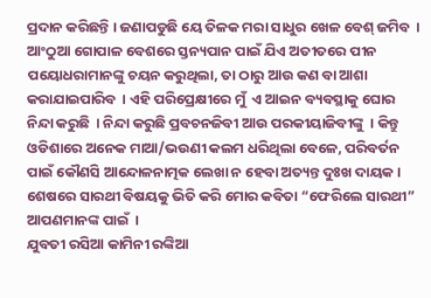ପ୍ରଦାନ କରିଛନ୍ତି । ଜଣାପଡୁଛି ୟେ ତିଳକ ମରା ସାଧୁର ଖେଳ ବେଶ୍ ଜମିବ  । ଆଂଠୁଆ ଗୋପାଳ ବେଶରେ ସ୍ତନ୍ୟପାନ ପାଇଁ ଯିଏ ଅତୀତରେ ପୀନ ପୟୋଧରାମାନଙ୍କୁ ଚୟନ କରୁଥିଲା, ତା ଠାରୁ ଆଉ କଣ ବା ଆଶା କରାଯାଇପାରିବ  । ଏହି ପରିପ୍ରେକ୍ଷୀରେ ମୁଁ  ଏ ଆଇନ ବ୍ୟବସ୍ଥାକୁ ଘୋର ନିନ୍ଦା କରୁଛି  । ନିନ୍ଦା କରୁଛି ପ୍ରବଚନଜିବୀ ଆଉ ପରକୀୟାଜିବୀଙ୍କୁ  । କିନ୍ତୁ ଓଡିଶାରେ ଅନେକ ମାଆ/ଭଉଣୀ କଲମ ଧରିଥିଲା ବେଳେ, ପରିବର୍ତନ ପାଇଁ କୌଣସି ଆନ୍ଦୋଳନାତ୍ମକ ଲେଖା ନ ହେବା ଅତ୍ୟନ୍ତ ଦୁଃଖ ଦାୟକ । ଶେଷରେ ସାରଥୀ ବିଷୟକୁ ଭିତି କରି ମୋର କବିତା “ଫେରିଲେ ସାରଥୀ”  ଆପଣମାନଙ୍କ ପାଇଁ  ।
ଯୁବତୀ ରସିଆ କାମିନୀ ରଙ୍କିଆ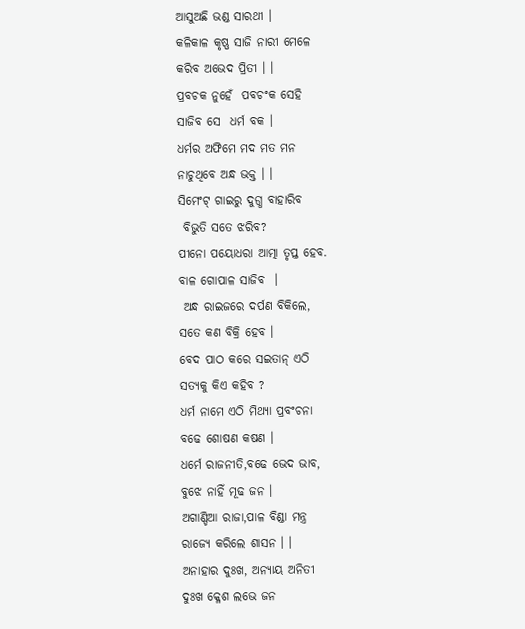ଆସୁଅଛି ଭଣ୍ଡ ସାରଥୀ ।
କଳିକାଳ କୃଷ୍ଣ ସାଜି ନାରୀ ମେଳେ
କରିବ ଅଭେଦ ପ୍ରିତୀ । ।
ପ୍ରବଚକ ନୁହେଁ  ପବଚଂକ ସେହି
ସାଜିବ ସେ  ଧର୍ମ ବକ ।
ଧର୍ମର ଅଫିମେ ମଦ ମତ ମନ
ନାଚୁଥିବେ ଅନ୍ଧ ଭକ୍ତ । ।
ସିମେଂଟ୍ ଗାଇରୁ ଦୁଗ୍ଧ ବାହାରିବ
 ବିଭୁତି ସତେ ଝରିବ?
ପୀନୋ ପୟୋଧରା ଆତ୍ମା ତୃପ୍ତ ହେବ.
ବାଳ ଗୋପାଳ ସାଜିବ  ।
 ଅନ୍ଧ ରାଇଜରେ ଦର୍ପଣ ବିକିଲେ,
ସତେ କଣ ବିକ୍ରି ହେବ ।
ବେଦ ପାଠ କରେ ସଇତାନ୍ ଏଠି
ସତ୍ୟକୁ କିଏ କହିବ ?
ଧର୍ମ ନାମେ ଏଠି ମିଥ୍ୟା ପ୍ରବଂଚନା
ବଢେ ଶୋଷଣ କଷଣ ।
ଧର୍ମେ ରାଜନୀତି,ବଢେ ଭେଦ ଭାବ,
ବୁଝେ ନାହିଁ ମୂଢ ଜନ ।
ଅଗାଣ୍ଡିଆ ରାଜା,ପାଳ ବିଣ୍ଡା ମନ୍ତ୍ର
ରାଜ୍ୟେ କରିଲେ ଶାସନ । ।
ଅନାହାର ଦୁଃଖ, ଅନ୍ୟାୟ ଅନିତୀ
ଦୁଃଖ କ୍ଳେଶ ଲଭେ ଜନ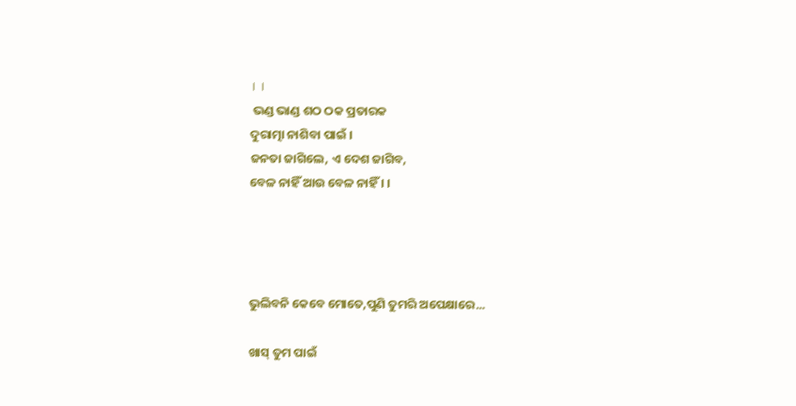। ।
 ଭଣ୍ଡ ଭାଣ୍ଡ ଶଠ ଠକ ପ୍ରତାରକ
ଦୁରାତ୍ମା ନାଶିବା ପାଇଁ ।
ଜନତା ଜାଗିଲେ, ଏ ଦେଶ ଜାଗିବ,
ବେଳ ନାହିଁ ଆଉ ବେଳ ନାହିଁ । ।




ଭୁଲିବନି କେବେ ମୋତେ,ପୁଣି ତୁମରି ଅପେକ୍ଷାରେ...

ଖାସ୍ ତୁମ ପାଇଁ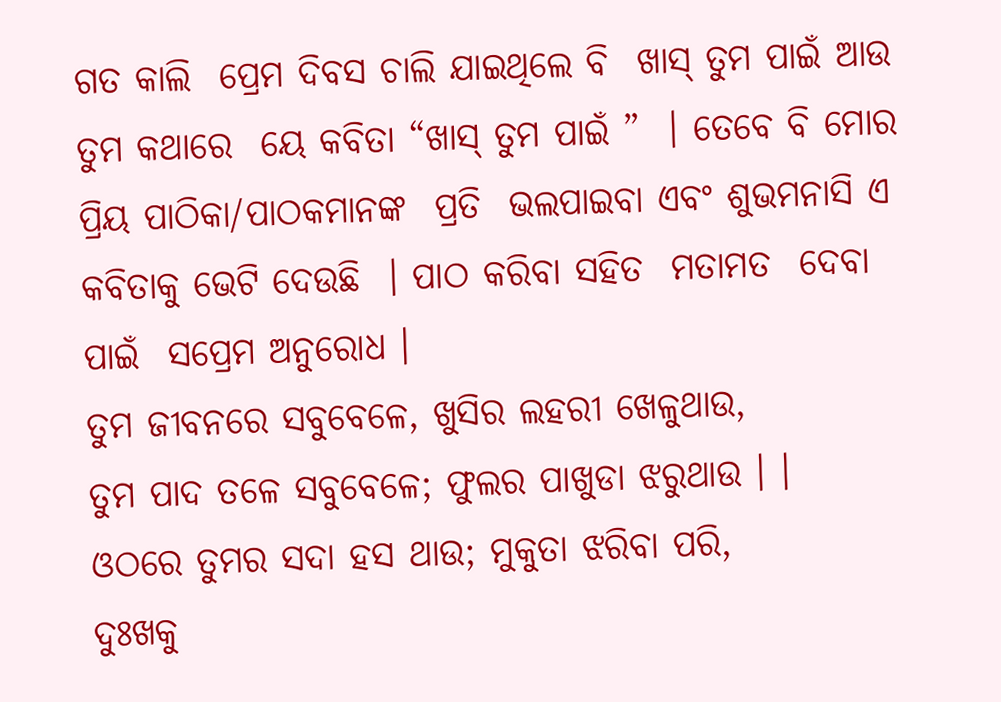ଗତ କାଲି  ପ୍ରେମ ଦିବସ ଚାଲି ଯାଇଥିଲେ ବି  ଖାସ୍ ତୁମ ପାଇଁ ଆଉ ତୁମ କଥାରେ  ୟେ କବିତା “ଖାସ୍ ତୁମ ପାଇଁ ”  । ତେବେ ବି ମୋର ପ୍ରିୟ ପାଠିକା/ପାଠକମାନଙ୍କ  ପ୍ରତି  ଭଲପାଇବା ଏବଂ ଶୁଭମନାସି ଏ କବିତାକୁ ଭେଟି ଦେଉଛି  । ପାଠ କରିବା ସହିତ  ମତାମତ  ଦେବା ପାଇଁ  ସପ୍ରେମ ଅନୁରୋଧ ।
ତୁମ ଜୀବନରେ ସବୁବେଳେ, ଖୁସିର ଲହରୀ ଖେଳୁଥାଉ,
ତୁମ ପାଦ ତଳେ ସବୁବେଳେ; ଫୁଲର ପାଖୁଡା ଝରୁଥାଉ । ।
ଓଠରେ ତୁମର ସଦା ହସ ଥାଉ; ମୁକୁତା ଝରିବା ପରି,
ଦୁଃଖକୁ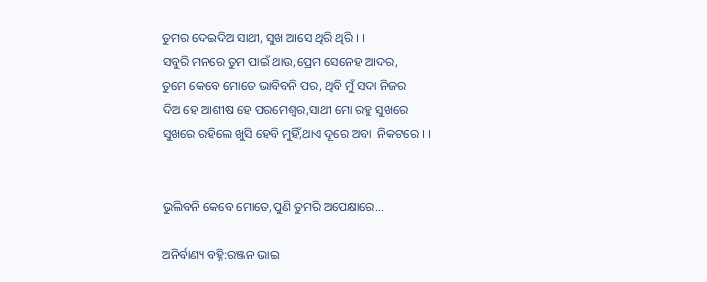ତୁମର ଦେଇଦିଅ ସାଥୀ, ସୁଖ ଆସେ ଥିରି ଥିରି । ।
ସବୁରି ମନରେ ତୁମ ପାଇଁ ଥାଉ,ପ୍ରେମ ସେନେହ ଆଦର,
ତୁମେ କେବେ ମୋତେ ଭାବିବନି ପର, ଥିବି ମୁଁ ସଦା ନିଜର
ଦିଅ ହେ ଆଶୀଷ ହେ ପରମେଶ୍ୱର,ସାଥୀ ମୋ ରହୁ ସୁଖରେ
ସୁଖରେ ରହିଲେ ଖୁସି ହେବି ମୁହିଁ,ଥାଏ ଦୂରେ ଅବା  ନିକଟରେ । ।


ଭୁଲିବନି କେବେ ମୋତେ,ପୁଣି ତୁମରି ଅପେକ୍ଷାରେ...

ଅନିର୍ବାଣ୍ୟ ବହ୍ନି:ରଞ୍ଜନ ଭାଇ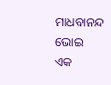ମାଧବାନନ୍ଦ ଭୋଇ
ଏକ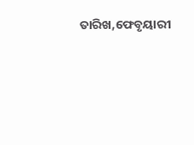ତାରିଖ,ଫେବୃୟାରୀ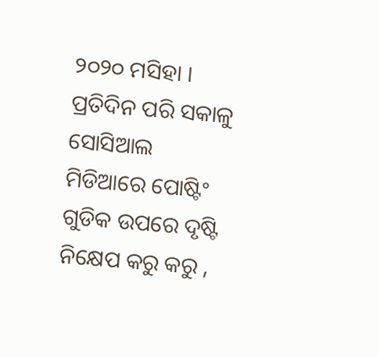୨୦୨୦ ମସିହା । ପ୍ରତିଦିନ ପରି ସକାଳୁ ସୋସିଆଲ ମିଡିଆରେ ପୋଷ୍ଟିଂ ଗୁଡିକ ଉପରେ ଦୃଷ୍ଟି ନିକ୍ଷେପ କରୁ କରୁ ,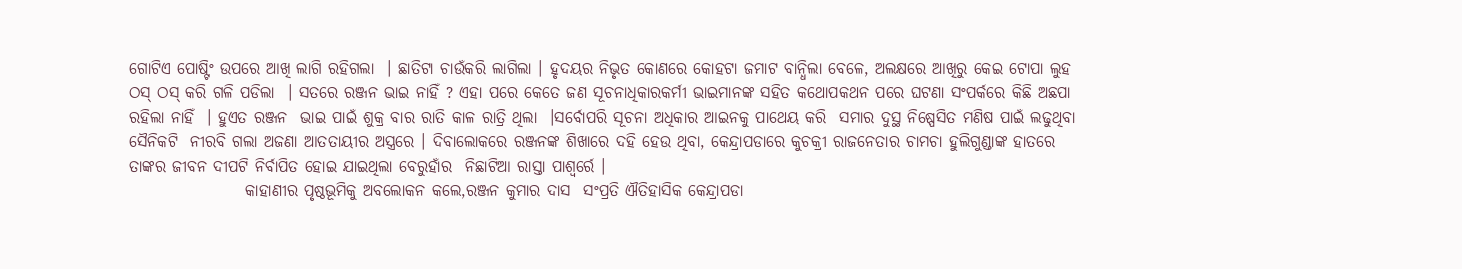ଗୋଟିଏ ପୋଷ୍ଟିଂ ଉପରେ ଆଖି ଲାଗି ରହିଗଲା  । ଛାତିଟା ଚାଉଁକରି ଲାଗିଲା । ହୃଦୟର ନିଭୃତ କୋଣରେ କୋହଟା ଜମାଟ ବାନ୍ଧିଲା ବେଳେ, ଅଲକ୍ଷରେ ଆଖିରୁ କେଇ ଟୋପା ଲୁହ ଠସ୍ ଠସ୍ କରି ଗଳି ପଡିଲା  । ସତରେ ରଞ୍ଜନ ଭାଇ ନାହିଁ ? ଏହା ପରେ କେତେ ଜଣ ସୂଚନାଧିକାରକର୍ମୀ ଭାଇମାନଙ୍କ ସହିତ କଥୋପକଥନ ପରେ ଘଟଣା ସଂପର୍କରେ କିଛି ଅଛପା ରହିଲା ନାହିଁ  । ହୁଏତ ରଞ୍ଜନ  ଭାଇ ପାଇଁ ଶୁକ୍ର ବାର ରାତି କାଳ ରାତ୍ରି ଥିଲା  ।ସର୍ବୋପରି ସୂଚନା ଅଧିକାର ଆଇନକୁ ପାଥେୟ କରି  ସମାର ଦୁସ୍ଥ ନିଷ୍ପେସିତ ମଣିଷ ପାଇଁ ଲଢୁଥିବା ସୈନିକଟି  ନୀରବି ଗଲା ଅଜଣା ଆତତାୟୀର ଅସ୍ତ୍ରରେ । ଦିବାଲୋକରେ ରଞ୍ଜନଙ୍କ ଶିଖାରେ ଦହି ହେଉ ଥିବା, କେନ୍ଦ୍ରାପଡାରେ କୁଚକ୍ରୀ ରାଜନେତାର ଚାମଚା ହୁଲିଗୁଣ୍ଡାଙ୍କ ହାତରେ ତାଙ୍କର ଜୀବନ ଦୀପଟି ନିର୍ବାପିତ ହୋଇ ଯାଇଥିଲା ବେରୁହାଁର  ନିଛାଟିଆ ରାସ୍ତା ପାଶ୍ୱର୍ରେ ।
                  କାହାଣୀର ପୃଷ୍ଠଭୂମିକୁ ଅବଲୋକନ କଲେ,ରଞ୍ଜନ କୁମାର ଦାସ  ସଂପ୍ରତି ଐତିହାସିକ କେନ୍ଦ୍ରାପଡା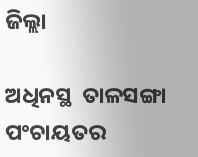ଜିଲ୍ଲା

ଅଧିନସ୍ଥ  ତାଳସଙ୍ଗା ପଂଚାୟତର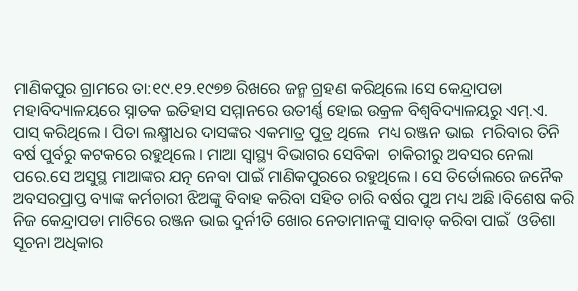ମାଣିକପୁର ଗ୍ରାମରେ ତା:୧୯.୧୨.୧୯୭୭ ରିଖରେ ଜନ୍ମ ଗ୍ରହଣ କରିଥିଲେ ।ସେ କେନ୍ଦ୍ରାପଡା ମହାବିଦ୍ୟାଳୟରେ ସ୍ନାତକ ଇତିହାସ ସମ୍ମାନରେ ଉତୀର୍ଣ୍ଣ ହୋଇ ଉକ୍ରଳ ବିଶ୍ୱବିଦ୍ୟାଳୟରୁ ଏମ୍.ଏ. ପାସ୍ କରିଥିଲେ । ପିତା ଲକ୍ଷ୍ମୀଧର ଦାସଙ୍କର ଏକମାତ୍ର ପୁତ୍ର ଥିଲେ  ମଧ୍ୟ ରଞ୍ଜନ ଭାଇ  ମରିବାର ତିନି ବର୍ଷ ପୁର୍ବରୁ କଟକରେ ରହୁଥିଲେ । ମାଆ ସ୍ବାସ୍ଥ୍ୟ ବିଭାଗର ସେବିକା  ଚାକିରୀରୁ ଅବସର ନେଲା ପରେ.ସେ ଅସୁସ୍ଥ ମାଆଙ୍କର ଯତ୍ନ ନେବା ପାଇଁ ମାଣିକପୁରରେ ରହୁଥିଲେ । ସେ ତିର୍ତୋଲରେ ଜନୈକ ଅବସରପ୍ରାପ୍ତ ବ୍ୟାଙ୍କ କର୍ମଚାରୀ ଝିଅଙ୍କୁ ବିବାହ କରିବା ସହିତ ଚାରି ବର୍ଷର ପୁଅ ମଧ୍ୟ ଅଛି ।ବିଶେଷ କରି ନିଜ କେନ୍ଦ୍ରାପଡା ମାଟିରେ ରଞ୍ଜନ ଭାଇ ଦୁର୍ନୀତି ଖୋର ନେତାମାନଙ୍କୁ ସାବାଡ୍ କରିବା ପାଇଁ  ଓଡିଶା ସୂଚନା ଅଧିକାର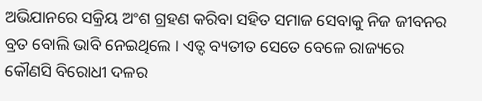ଅଭିଯାନରେ ସକ୍ରିୟ ଅଂଶ ଗ୍ରହଣ କରିବା ସହିତ ସମାଜ ସେବାକୁ ନିଜ ଜୀବନର ବ୍ରତ ବୋଲି ଭାବି ନେଇଥିଲେ । ଏତ୍ଦ ବ୍ୟତୀତ ସେତେ ବେଳେ ରାଜ୍ୟରେ କୌଣସି ବିରୋଧୀ ଦଳର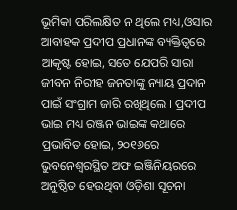ଭୂମିକା ପରିଲକ୍ଷିତ ନ ଥିଲେ ମଧ୍ୟ,ଓସାର ଆବାହକ ପ୍ରଦୀପ ପ୍ରଧାନଙ୍କ ବ୍ୟକ୍ତିତ୍ୱରେ ଆକୃଷ୍ଟ ହୋଇ, ସତେ ଯେପରି ସାରା ଜୀବନ ନିରୀହ ଜନତାଙ୍କୁ ନ୍ୟାୟ ପ୍ରଦାନ ପାଇଁ ସଂଗ୍ରାମ ଜାରି ରଖିଥିଲେ । ପ୍ରଦୀପ ଭାଇ ମଧ୍ୟ ରଞ୍ଜନ ଭାଇଙ୍କ କଥାରେ ପ୍ରଭାବିତ ହୋଇ, ୨୦୧୬ରେ ଭୁବନେଶ୍ୱରସ୍ଥିତ ଅଫ ଇଞ୍ଜିନିୟରରେ ଅନୁଷ୍ଠିତ ହେଉଥିବା ଓଡ଼ିଶା ସୂଚନା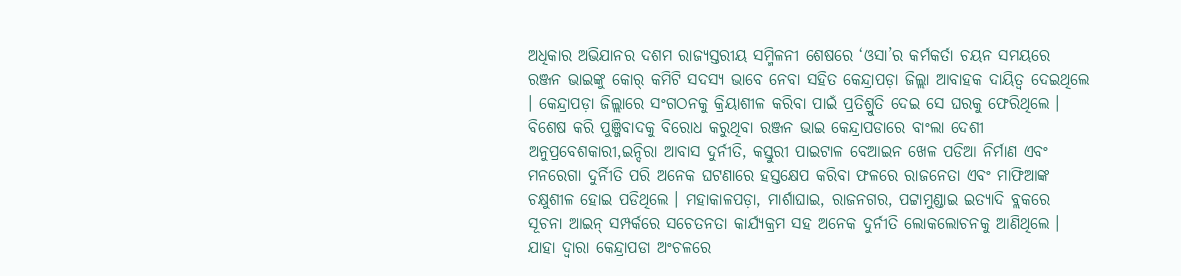ଅଧିକାର ଅଭିଯାନର ଦଶମ ରାଜ୍ୟସ୍ତରୀୟ ସମ୍ମିଳନୀ ଶେଷରେ ‘ଓସା’ର କର୍ମକର୍ତା ଚୟନ ସମୟରେ  ରଞ୍ଜନ ଭାଇଙ୍କୁ କୋର୍ କମିଟି ସଦସ୍ୟ ଭାବେ ନେବା ସହିତ କେନ୍ଦ୍ରାପଡ଼ା ଜିଲ୍ଲା ଆବାହକ ଦାୟିତ୍ୱ ଦେଇଥିଲେ । କେନ୍ଦ୍ରାପଡ଼ା ଜିଲ୍ଲାରେ ସଂଗଠନକୁ କ୍ରିୟାଶୀଳ କରିବା ପାଇଁ ପ୍ରତିଶ୍ରୁତି ଦେଇ ସେ ଘରକୁ ଫେରିଥିଲେ । ବିଶେଷ କରି ପୁଞ୍ଜିବାଦକୁ ବିରୋଧ କରୁଥିବା ରଞ୍ଜନ ଭାଇ କେନ୍ଦ୍ରାପଡାରେ ବାଂଲା ଦେଶୀ ଅନୁପ୍ରବେଶକାରୀ,ଇନ୍ଦିରା ଆବାସ ଦୁର୍ନୀତି, କସ୍ତୁରୀ ପାଇଟାଳ ବେଆଇନ ଖେଳ ପଡିଆ ନିର୍ମାଣ ଏବଂ ମନରେଗା ଦୁର୍ନିୀତି ପରି ଅନେକ ଘଟଣାରେ ହସ୍ତକ୍ଷେପ କରିବା ଫଳରେ ରାଜନେତା ଏବଂ ମାଫିଆଙ୍କ ଚକ୍ଷୁଶୀଳ ହୋଇ ପଡିଥିଲେ । ମହାକାଳପଡ଼ା, ମାର୍ଶାଘାଇ, ରାଜନଗର, ପଟ୍ଟାମୁଣ୍ଡାଇ ଇତ୍ୟାଦି ବ୍ଲକରେ ସୂଚନା ଆଇନ୍ ସମ୍ପର୍କରେ ସଚେତନତା କାର୍ଯ୍ୟକ୍ରମ ସହ ଅନେକ ଦୁର୍ନୀତି ଲୋକଲୋଚନକୁ ଆଣିଥିଲେ । ଯାହା ଦ୍ୱାରା କେନ୍ଦ୍ରାପଡା ଅଂଚଳରେ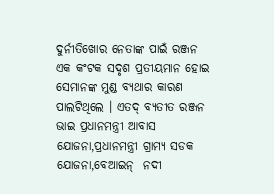ଦୁର୍ନୀତିଖୋର ନେତାଙ୍କ ପାଇଁ ରଞ୍ଜନ ଏକ କଂଟକ ସଦୃଶ ପ୍ରତୀୟମାନ ହୋଇ ସେମାନଙ୍କ ମୁଣ୍ଡ ବ୍ୟଥାର କାରଣ ପାଲଟିଥିଲେ । ଏତଦ୍ ବ୍ୟତୀତ ରଞ୍ଜନ ଭାଇ ପ୍ରଧାନମନ୍ତ୍ରୀ ଆବାସ ଯୋଜନା,ପ୍ରଧାନମନ୍ତ୍ରୀ ଗ୍ରାମ୍ୟ ସଡକ ଯୋଜନା,ବେଆଇନ୍  ନଦୀ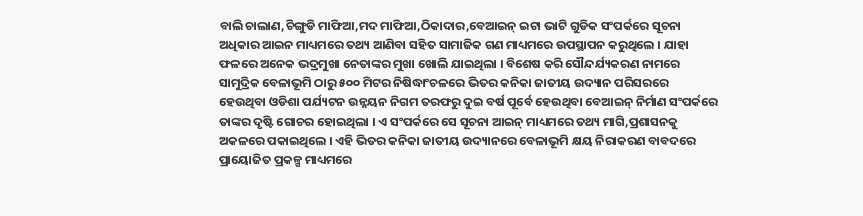ବାଲି ଚାଲାଣ,ଚିଙ୍ଗୁଡି ମାଫିଆ,ମଦ ମାଫିଆ,ଠିକାଦାର,ବେଆଇନ୍ ଇଟା ଭାଟି ଗୁଡିକ ସଂପର୍କରେ ସୂଚନା ଅଧିକାର ଆଇନ ମାଧ୍ୟମରେ ତଥ୍ୟ ଆଣିବା ସହିତ ସାମାଜିକ ଗଣ ମାଧ୍ୟମରେ ଉପସ୍ଥାପନ କରୁଥିଲେ । ଯାହା ଫଳରେ ଅନେକ ଭଦ୍ରମୁଖା ନେତାଙ୍କର ମୁଖା ଖୋଲି ଯାଇଥିଲା । ବିଶେଷ କରି ସୌନ୍ଦର୍ଯ୍ୟକରଣ ନାମରେ ସାମୁଦ୍ରିକ ବେଳାଭୂମି ଠାରୁ ୫୦୦ ମିଟର ନିଷିଦ୍ଧାଂଚଳରେ ଭିତର କନିକା ଜାତୀୟ ଉଦ୍ୟାନ ପରିସରରେ  ହେଉଥିବା ଓଡିଶା ପର୍ଯ୍ୟଟନ ଉନ୍ନୟନ ନିଗମ ତରଫରୁ ଦୁଇ ବର୍ଷ ପୂର୍ବେ ହେଉଥିବା ବେଆଇନ୍ ନିର୍ମାଣ ସଂପର୍କରେ ତାଙ୍କର ଦୃଷ୍ଟି ଗୋଚର ହୋଇଥିଲା । ଏ ସଂପର୍କରେ ସେ ସୂଚନା ଆଇନ୍ ମାଧ୍ୟମରେ ତଥ୍ୟ ମାଗି,ପ୍ରଶାସନକୁ ଅକଳରେ ପକାଇଥିଲେ । ଏହି ଭିତର କନିକା ଜାତୀୟ ଉଦ୍ୟାନରେ ବେଳାଭୂମି କ୍ଷୟ ନିରାକରଣ ବାବଦରେ  ପ୍ରାୟୋଜିତ ପ୍ରକଳ୍ପ ମାଧ୍ୟମରେ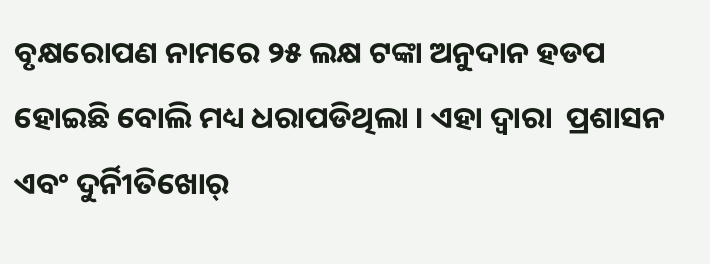ବୃକ୍ଷରୋପଣ ନାମରେ ୨୫ ଲକ୍ଷ ଟଙ୍କା ଅନୁଦାନ ହଡପ ହୋଇଛି ବୋଲି ମଧ୍ୟ ଧରାପଡିଥିଲା । ଏହା ଦ୍ୱାରା  ପ୍ରଶାସନ ଏବଂ ଦୁର୍ନିୀତିଖୋର୍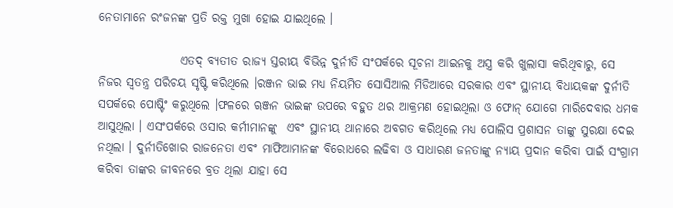ନେତାମାନେ ରଂଜନଙ୍କ ପ୍ରତି ରକ୍ତ ମୁଖା ହୋଇ ଯାଇଥିଲେ ।

                 ଏତଦ୍ ବ୍ୟତୀତ ରାଜ୍ୟ ସ୍ତରୀୟ ବିଭିନ୍ନ ଦୁର୍ନୀତି ସଂପର୍କରେ ସୂଚନା ଆଇନକୁ ଅସ୍ତ୍ର କରି ଖୁଲାସା କରିଥିବାରୁ, ସେ ନିଜର ସ୍ବତନ୍ତ୍ର ପରିଚୟ ସୃଷ୍ଟି କରିଥିଲେ ।ରଞ୍ଜନ ଭାଇ ମଧ୍ୟ ନିୟମିତ ସୋସିଆଲ ମିଡିଆରେ ସରକାର ଏବଂ ସ୍ଥାନୀୟ ବିଧାୟକଙ୍କ ଦୁର୍ନୀତି ସପର୍କରେ ପୋଷ୍ଟିଂ କରୁଥିଲେ ।ଫଳରେ ୠଞ୍ଜନ ଭାଇଙ୍କ ଉପରେ ବହୁତ ଥର ଆକ୍ରମଣ ହୋଇଥିଲା ଓ ଫୋନ୍ ଯୋଗେ ମାରିଦେବାର ଧମକ ଆସୁଥିଲା । ଏସଂପର୍କରେ ଓସାର କର୍ମୀମାନଙ୍କୁ  ଏବଂ ସ୍ଥାନୀୟ ଥାନାରେ ଅବଗତ କରିଥିଲେ ମଧ୍ୟ ପୋଲିସ ପ୍ରଶାସନ ତାଙ୍କୁ ସୁରକ୍ଷା ଦେଇ ନଥିଲା । ଦୁର୍ନୀତିଖୋର ରାଜନେତା ଏବଂ ମାଫିଆମାନଙ୍କ ବିରୋଧରେ ଲଢିବା ଓ ସାଧାରଣ ଜନତାଙ୍କୁ ନ୍ୟାୟ ପ୍ରଦାନ କରିବା ପାଇଁ ସଂଗ୍ରାମ କରିବା ତାଙ୍କର ଜୀବନରେ ବ୍ରତ ଥିଲା ଯାହା ସେ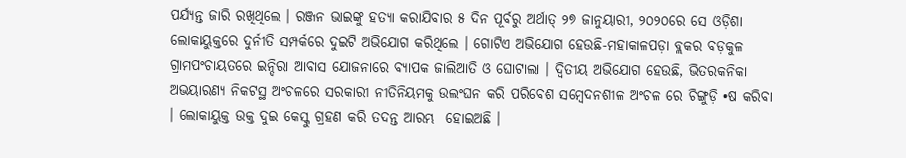ପର୍ଯ୍ୟନ୍ତ ଜାରି ରଖିଥିଲେ । ରଞ୍ଜନ ଭାଇଙ୍କୁ ହତ୍ୟା କରାଯିବାର ୫ ଦିନ ପୂର୍ବରୁ ଅର୍ଥାତ୍ ୨୭ ଜାନୁୟାରୀ, ୨୦୨୦ରେ ସେ ଓଡ଼ିଶା ଲୋକାୟୁକ୍ତରେ ଦୁର୍ନୀତି ସମ୍ପର୍କରେ ଦୁଇଟି ଅଭିଯୋଗ କରିଥିଲେ । ଗୋଟିଏ ଅଭିଯୋଗ ହେଉଛି-ମହାକାଳପଡ଼ା ବ୍ଲକର ବଡ଼କୁଳ ଗ୍ରାମପଂଚାୟତରେ ଇନ୍ଦିରା ଆବାସ ଯୋଜନାରେ ବ୍ୟାପକ ଜାଲିଆତି ଓ ଘୋଟାଲା । ଦ୍ୱିତୀୟ ଅଭିଯୋଗ ହେଉଛି, ଭିତରକନିକା ଅଭୟାରଣ୍ୟ ନିକଟସ୍ଥ ଅଂଚଳରେ ସରକାରୀ ନୀତିନିୟମକୁ ଉଲଂଘନ କରି ପରିବେଶ ସମ୍ବେଦନଶୀଳ ଅଂଚଳ ରେ ଚିଙ୍ଗୁଡ଼ି •ଷ କରିବା । ଲୋକାୟୁକ୍ତ ଉକ୍ତ ଦୁଇ କେସ୍କୁ ଗ୍ରହଣ କରି ତଦନ୍ତ ଆରମ୍ଭ  ହୋଇଅଛି ।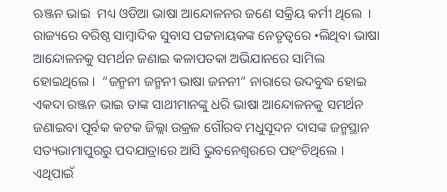ଋଞ୍ଜନ ଭାଇ  ମଧ୍ୟ ଓଡିଆ ଭାଷା ଆନ୍ଦୋଳନର ଜଣେ ସକ୍ରିୟ କର୍ମୀ ଥିଲେ  । ରାଜ୍ୟରେ ବରିଷ୍ଠ ସାମ୍ବାଦିକ ସୁବାସ ପଟ୍ଟନାୟକଙ୍କ ନେତୃତ୍ୱରେ •ଲିଥିବା ଭାଷା ଆନ୍ଦୋଳନକୁ ସମର୍ଥନ ଜଣାଇ କଳାପତକା ଅଭିଯାନରେ ସାମିଲ ହୋଇଥିଲେ ।  “ଜନ୍ମନୀ ଜନ୍ମନୀ ଭାଷା ଜନନୀ” ନାରାରେ ଉଦବୁଦ୍ଧ ହୋଇ ଏକଦା ରଞ୍ଜନ ଭାଇ ତାଙ୍କ ସାଥୀମାନଙ୍କୁ ଧରି ଭାଷା ଆନ୍ଦୋଳନକୁ ସମର୍ଥନ ଜଣାଇବା ପୂର୍ବକ କଟକ ଜିଲ୍ଲା ଉକ୍ରଳ ଗୌରବ ମଧୁସୂଦନ ଦାସଙ୍କ ଜନ୍ମସ୍ଥାନ ସତ୍ୟଭାମାପୁରରୁ ପଦଯାତ୍ରାରେ ଆସି ଭୁବନେଶ୍ୱରରେ ପହଂଚିଥିଲେ ।  ଏଥିପାଇଁ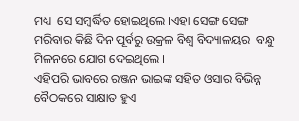ମଧ୍ୟ  ସେ ସମ୍ବର୍ଦ୍ଧିତ ହୋଇଥିଲେ ।ଏହା ସେଙ୍ଗ ସେଙ୍ଗ ମରିବାର କିଛି ଦିନ ପୂର୍ବରୁ ଉକ୍ରଳ ବିଶ୍ୱ ବିଦ୍ୟାଳୟର  ବନ୍ଧୁ ମିଳନରେ ଯୋଗ ଦେଇଥିଲେ ।
ଏହିପରି ଭାବରେ ରଞ୍ଜନ ଭାଇଙ୍କ ସହିତ ଓସାର ବିଭିନ୍ନ ବୈଠକରେ ସାକ୍ଷାତ ହୁଏ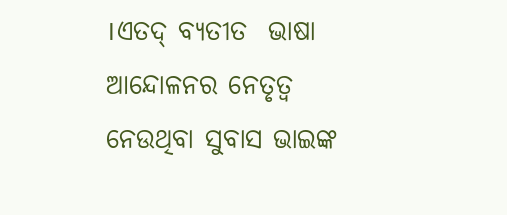।ଏତଦ୍ ବ୍ୟତୀତ  ଭାଷା
ଆନ୍ଦୋଳନର ନେତୃତ୍ୱ ନେଉଥିବା ସୁବାସ ଭାଇଙ୍କ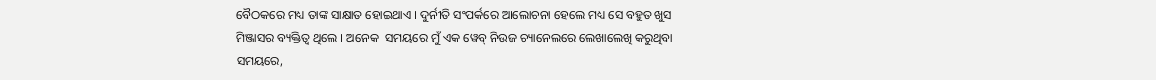ବୈଠକରେ ମଧ୍ୟ ତାଙ୍କ ସାକ୍ଷାତ ହୋଇଥାଏ । ଦୁର୍ନୀତି ସଂପର୍କରେ ଆଲୋଚନା ହେଲେ ମଧ୍ୟ ସେ ବହୁତ ଖୁସ ମିଞ୍ଜାସର ବ୍ୟକ୍ତିତ୍ୱ ଥିଲେ । ଅନେକ  ସମୟରେ ମୁଁ ଏକ ୱେବ୍ ନିଉଜ ଚ୍ୟାନେଲରେ ଲେଖାଲେଖି କରୁଥିବା ସମୟରେ,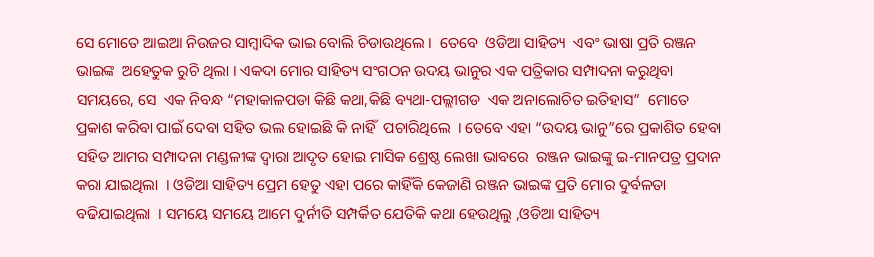ସେ ମୋତେ ଆଇଆ ନିଉଜର ସାମ୍ବାଦିକ ଭାଇ ବୋଲି ଚିଡାଉଥିଲେ ।  ତେବେ  ଓଡିଆ ସାହିତ୍ୟ  ଏବଂ ଭାଷା ପ୍ରତି ରଞ୍ଜନ ଭାଇଙ୍କ  ଅହେତୁକ ରୁଚି ଥିଲା । ଏକଦା ମୋର ସାହିତ୍ୟ ସଂଗଠନ ଉଦୟ ଭାନୁର ଏକ ପତ୍ରିକାର ସମ୍ପାଦନା କରୁଥିବା ସମୟରେ, ସେ  ଏକ ନିବନ୍ଧ “ମହାକାଳପଡା କିଛି କଥା,କିଛି ବ୍ୟଥା-ପଲ୍ଲୀଗଡ  ଏକ ଅନାଲୋଚିତ ଇତିହାସ”  ମୋତେ ପ୍ରକାଶ କରିବା ପାଇଁ ଦେବା ସହିତ ଭଲ ହୋଇଛି କି ନାହିଁ  ପଚାରିଥିଲେ  । ତେବେ ଏହା “ଉଦୟ ଭାନୁ”ରେ ପ୍ରକାଶିତ ହେବା ସହିତ ଆମର ସମ୍ପାଦନା ମଣ୍ଡଳୀଙ୍କ ଦ୍ୱାରା ଆଦୃତ ହୋଇ ମାସିକ ଶ୍ରେଷ୍ଠ ଲେଖା ଭାବରେ  ରଞ୍ଜନ ଭାଇଙ୍କୁ ଇ-ମାନପତ୍ର ପ୍ରଦାନ କରା ଯାଇଥିଲା  । ଓଡିଆ ସାହିତ୍ୟ ପ୍ରେମ ହେତୁ ଏହା ପରେ କାହିଁକି କେଜାଣି ରଞ୍ଜନ ଭାଇଙ୍କ ପ୍ରତି ମୋର ଦୁର୍ବଳତା ବଢିଯାଇଥିଲା  । ସମୟେ ସମୟେ ଆମେ ଦୁର୍ନୀତି ସମ୍ପର୍କିତ ଯେତିକି କଥା ହେଉଥିଲୁ ,ଓଡିଆ ସାହିତ୍ୟ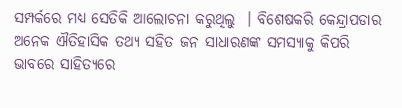ସମ୍ପର୍କରେ ମଧ୍ୟ ସେତିକି ଆଲୋଚନା କରୁଥିଲୁ  । ବିଶେଷକରି କେନ୍ଦ୍ରାପଡାର ଅନେକ ଐତିହାସିକ ତଥ୍ୟ ସହିତ ଜନ ସାଧାରଣଙ୍କ ସମସ୍ୟାକୁ କିପରି ଭାବରେ ସାହିତ୍ୟରେ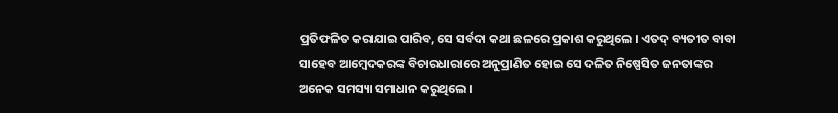ପ୍ରତିଫଳିତ କରାଯାଇ ପାରିବ, ସେ ସର୍ବଦା କଥା ଛଳରେ ପ୍ରକାଶ କରୁଥିଲେ । ଏତଦ୍ ବ୍ୟତୀତ ବାବା ସାହେବ ଆମ୍ବେଦକରଙ୍କ ବିଚାରଧାରାରେ ଅନୁପ୍ରାଣିତ ହୋଇ ସେ ଦଳିତ ନିଷ୍ପେସିତ ଜନତାଙ୍କର ଅନେକ ସମସ୍ୟା ସମାଧାନ କରୁଥିଲେ ।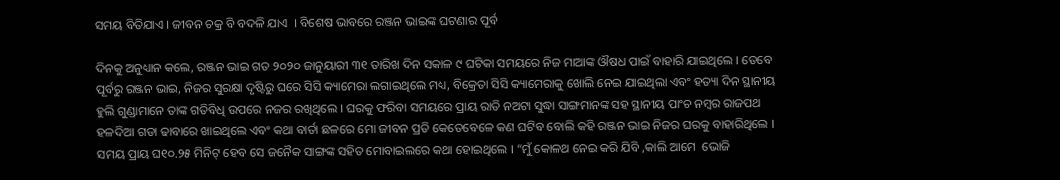ସମୟ ବିତିଯାଏ । ଜୀବନ ଚକ୍ର ବି ବଦଳି ଯାଏ  । ବିଶେଷ ଭାବରେ ରଞ୍ଜନ ଭାଇଙ୍କ ଘଟଣାର ପୂର୍ବ

ଦିନକୁ ଅନୁଧ୍ୟାନ କଲେ, ରଞ୍ଜନ ଭାଇ ଗତ ୨୦୨୦ ଜାନୁୟାରୀ ୩୧ ତାରିଖ ଦିନ ସକାଳ ୯ ଘଟିକା ସମୟରେ ନିଜ ମାଆଙ୍କ ଔଷଧ ପାଇଁ ବାହାରି ଯାଇଥିଲେ । ତେବେ ପୂର୍ବରୁ ରଞ୍ଜନ ଭାଇ, ନିଜର ସୁରକ୍ଷା ଦୃଷ୍ଟିରୁ ଘରେ ସିସି କ୍ୟାମେରା ଲଗାଇଥିଲେ ମଧ୍ୟ, ବିକ୍ରେତା ସିସି କ୍ୟାମେରାକୁ ଖୋଲି ନେଇ ଯାଇଥିଲା ଏବଂ ହତ୍ୟା ଦିନ ସ୍ଥାନୀୟ ହୁଲି ଗୁଣ୍ଡାମାନେ ତାଙ୍କ ଗତିବିଧି ଉପରେ ନଜର ରଖିଥିଲେ । ଘରକୁ ଫରିବା ସମୟରେ ପ୍ରାୟ ରାତି ନଅଟା ସୁଦ୍ଧା ସାଙ୍ଗମାନଙ୍କ ସହ ସ୍ଥାନୀୟ ପାଂଚ ନମ୍ବର ରାଜପଥ ହଳଦିଆ ଗଡା ଢାବାରେ ଖାଇଥିଲେ ଏବଂ କଥା ବାର୍ତା ଛଳରେ ମୋ ଜୀବନ ପ୍ରତି କେତେବେଳେ କଣ ଘଟିବ ବୋଲି କହି ରଞ୍ଜନ ଭାଇ ନିଜର ଘରକୁ ବାହାରିଥିଲେ । ସମୟ ପ୍ରାୟ ଘ୧୦.୨୫ ମିନିଟ୍ ହେବ ସେ ଜନୈକ ସାଙ୍ଗଙ୍କ ସହିତ ମୋବାଇଲରେ କଥା ହୋଇଥିଲେ । “ମୁଁ କୋଳଥ ନେଇ କରି ଯିବି ,କାଲି ଆମେ  ଭୋଜି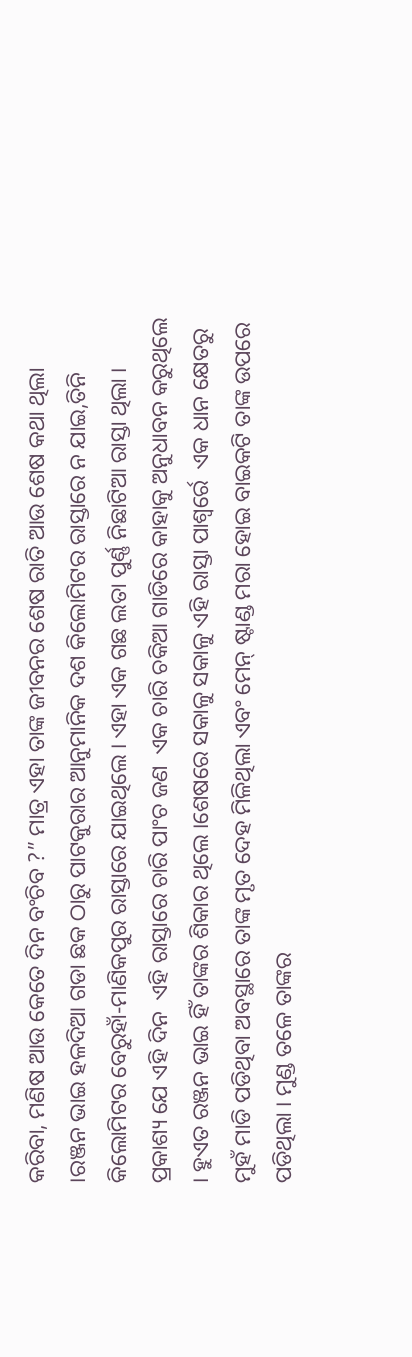କରିବା, ମଣିଷ ଆଉ କେତେ ଦିନ ବଂଚିବ ?” ମାତ୍ର ଏହା ତାଙ୍କ ଜୀବନର ଶେଷ ରାତି ଆଉ ଶେଷ କଥା ଥିଲା ।ରଞ୍ଜନ ଭାଇ ହଳଦିଆ ଗଡା ଛକ ଠାରୁ ପାଟକୁରାର ଆନୁମାନିକ ଦଶ କିଲୋମିଟର ରାସ୍ତାରେ ନ ଯାଇ,ତିନି କିଲୋମିଟର ବେରୁହାଁ-ମାଣିକପୁର ରାସ୍ତାରେ ଯାଇଥିଲେ । ଏହା ଏକ ଗଛ ଲତା ପୁର୍ଣ୍ଣ ନିଛାଟିଆ ରାସ୍ତା ଥିଲା । ପ୍ରକାଶ୍ୟ ଯେ ଏହି ଦିନ  ଏହି ରାସ୍ତାରେ ଚାରି ପାଂଚ ଜଣ  ଏକ ଚାରି ଚକିଆ ଗାଡିରେ କାହାକୁ ଅନୁଧାବନ କରୁଥିଲେ । ହୁଏତ ରଞ୍ଜନ ଭାଇ ହିଁ ତାଙ୍କର ଶିକାର ଥିଲେ ।ଶେଷରେ ସକାଳୁ ସକାଳୁ ଏହି ରାସ୍ତା ପାଶ୍ୱର୍ରେ  ଏକ ଧାନ କ୍ଷେତରୁ ମୁହଁ ମାଡି ପଡିଥିବା ଅବସ୍ଥାରେ ତାଙ୍କ ମୃତ ଦେହ ମିଳିଥିଲା ଏବଂ ମେନ୍ ଷ୍ଟାଣ୍ଡ ମରା ହୋଇ ବାଇକଟି ତାଙ୍କ ଉପରେ ପଡିଥିଲା । ମୁଣ୍ଡ ତଳେ ତାଙ୍କର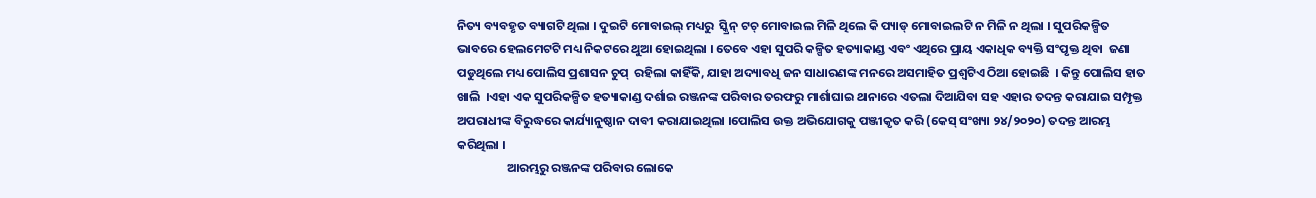ନିତ୍ୟ ବ୍ୟବହୃତ ବ୍ୟାଗଟି ଥିଲା । ଦୁଇଟି ମୋବାଇଲ୍ ମଧ୍ୟରୁ  ସ୍କ୍ରିନ୍ ଟଚ୍ ମୋବାଇଲ ମିଳି ଥିଲେ କି ପ୍ୟାଡ୍ ମୋବାଇଲଟି ନ ମିଳି ନ ଥିଲା । ସୁପରିକଳ୍ପିତ ଭାବରେ ହେଲମେଟଟି ମଧ୍ୟ ନିକଟରେ ଥୁଆ ହୋଇଥିଲା । ତେବେ ଏହା ସୁପରି କଳ୍ପିତ ହତ୍ୟାକାଣ୍ଡ ଏବଂ ଏଥିରେ ପ୍ରାୟ ଏକାଧିକ ବ୍ୟକ୍ତି ସଂପୃକ୍ତ ଥିବା  ଜଣା ପଡୁଥିଲେ ମଧ୍ୟ ପୋଲିସ ପ୍ରଶାସନ ଚୁପ୍  ରହିଲା କାହିଁକି, ଯାହା ଅଦ୍ୟାବଧି ଜନ ସାଧାରଣଙ୍କ ମନରେ ଅସମାହିତ ପ୍ରଶ୍ୱଟିଏ ଠିଆ ହୋଇଛି  । କିନ୍ତୁ ପୋଲିସ ହାତ ଖାଲି  ।ଏହା ଏକ ସୁପରିକଳ୍ପିତ ହତ୍ୟାକାଣ୍ଡ ଦର୍ଶାଇ ରଞ୍ଜନଙ୍କ ପରିବାର ତରଫରୁ ମାର୍ଶାଘାଇ ଥାନାରେ ଏତଲା ଦିଆଯିବା ସହ ଏହାର ତଦନ୍ତ କରାଯାଇ ସମ୍ପୃକ୍ତ ଅପରାଧୀଙ୍କ ବିରୁଦ୍ଧରେ କାର୍ଯ୍ୟାନୁଷ୍ଠାନ ଦାବୀ କରାଯାଇଥିଲା ।ପୋଲିସ ଉକ୍ତ ଅଭିଯୋଗକୁ ପଞ୍ଜୀକୃତ କରି (କେସ୍ ସଂଖ୍ୟା ୨୪/୨୦୨୦) ତଦନ୍ତ ଆରମ୍ଭ କରିଥିଲା ।
                  ଆରମ୍ଭରୁ ରଞ୍ଜନଙ୍କ ପରିବାର ଲୋକେ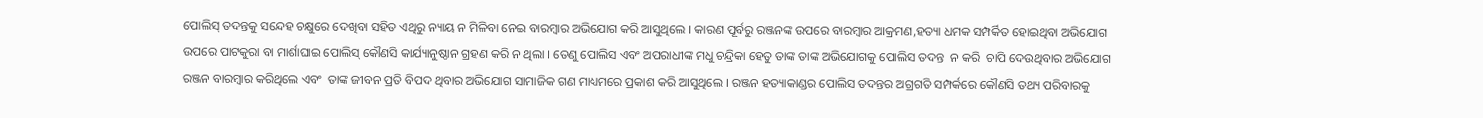ପୋଲିସ୍ ତଦନ୍ତକୁ ସନ୍ଦେହ ଚକ୍ଷୁରେ ଦେଖିବା ସହିତ ଏଥିରୁ ନ୍ୟାୟ ନ ମିଳିବା ନେଇ ବାରମ୍ବାର ଅଭିଯୋଗ କରି ଆସୁଥିଲେ । କାରଣ ପୂର୍ବରୁ ରଞ୍ଜନଙ୍କ ଉପରେ ବାରମ୍ବାର ଆକ୍ରମଣ,ହତ୍ୟା ଧମକ ସମ୍ପର୍କିତ ହୋଇଥିବା ଅଭିଯୋଗ ଉପରେ ପାଟକୁରା ବା ମାର୍ଶାଘାଇ ପୋଲିସ୍ କୌଣସି କାର୍ଯ୍ୟାନୁଷ୍ଠାନ ଗ୍ରହଣ କରି ନ ଥିଲା । ତେଣୁ ପୋଲିସ ଏବଂ ଅପରାଧୀଙ୍କ ମଧୁ ଚନ୍ଦ୍ରିକା ହେତୁ ତାଙ୍କ ତାଙ୍କ ଅଭିଯୋଗକୁ ପୋଲିସ ତଦନ୍ତ  ନ କରି  ଚାପି ଦେଉଥିବାର ଅଭିଯୋଗ ରଞ୍ଜନ ବାରମ୍ବାର କରିଥିଲେ ଏବଂ  ତାଙ୍କ ଜୀବନ ପ୍ରତି ବିପଦ ଥିବାର ଅଭିଯୋଗ ସାମାଜିକ ଗଣ ମାଧ୍ୟମରେ ପ୍ରକାଶ କରି ଆସୁଥିଲେ । ରଞ୍ଜନ ହତ୍ୟାକାଣ୍ଡର ପୋଲିସ ତଦନ୍ତର ଅଗ୍ରଗତି ସମ୍ପର୍କରେ କୌଣସି ତଥ୍ୟ ପରିବାରକୁ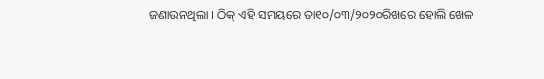ଜଣାଉନଥିଲା । ଠିକ୍ ଏହି ସମୟରେ ତା୧୦/୦୩/୨୦୨୦ରିଖରେ ହୋଲି ଖେଳ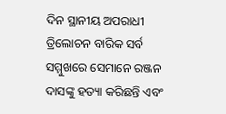ଦିନ ସ୍ଥାନୀୟ ଅପରାଧୀ ତ୍ରିଲୋଚନ ବାରିକ ସର୍ବ ସମ୍ମୁଖରେ ସେମାନେ ରଞ୍ଜନ ଦାସଙ୍କୁ ହତ୍ୟା କରିଛନ୍ତି ଏବଂ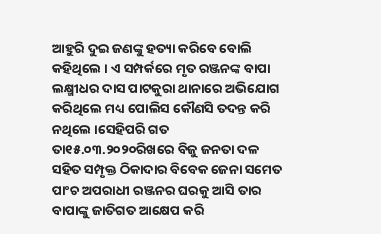ଆହୁରି ଦୁଇ ଜଣଙ୍କୁ ହତ୍ୟା କରିବେ ବୋଲି କହିଥିଲେ । ଏ ସମ୍ପର୍କରେ ମୃତ ରଞ୍ଜନଙ୍କ ବାପା ଲକ୍ଷ୍ମୀଧର ଦାସ ପାଟକୁରା ଥାନାରେ ଅଭିଯୋଗ କରିଥିଲେ ମଧ୍ୟ ପୋଲିସ କୌଣସି ତଦନ୍ତ କରି ନଥିଲେ ।ସେହିପରି ଗତ ତା୧୫.୦୩.୨୦୨୦ରିଖରେ ବିଜୁ ଜନତା ଦଳ ସହିତ ସମ୍ପୃକ୍ତ ଠିକାଦାର ବିବେକ ଜେନା ସମେତ ପାଂଚ ଅପରାଧୀ ରଞ୍ଜନର ଘରକୁ ଆସି ତାର ବାପାଙ୍କୁ ଜାତିଗତ ଆକ୍ଷେପ କରି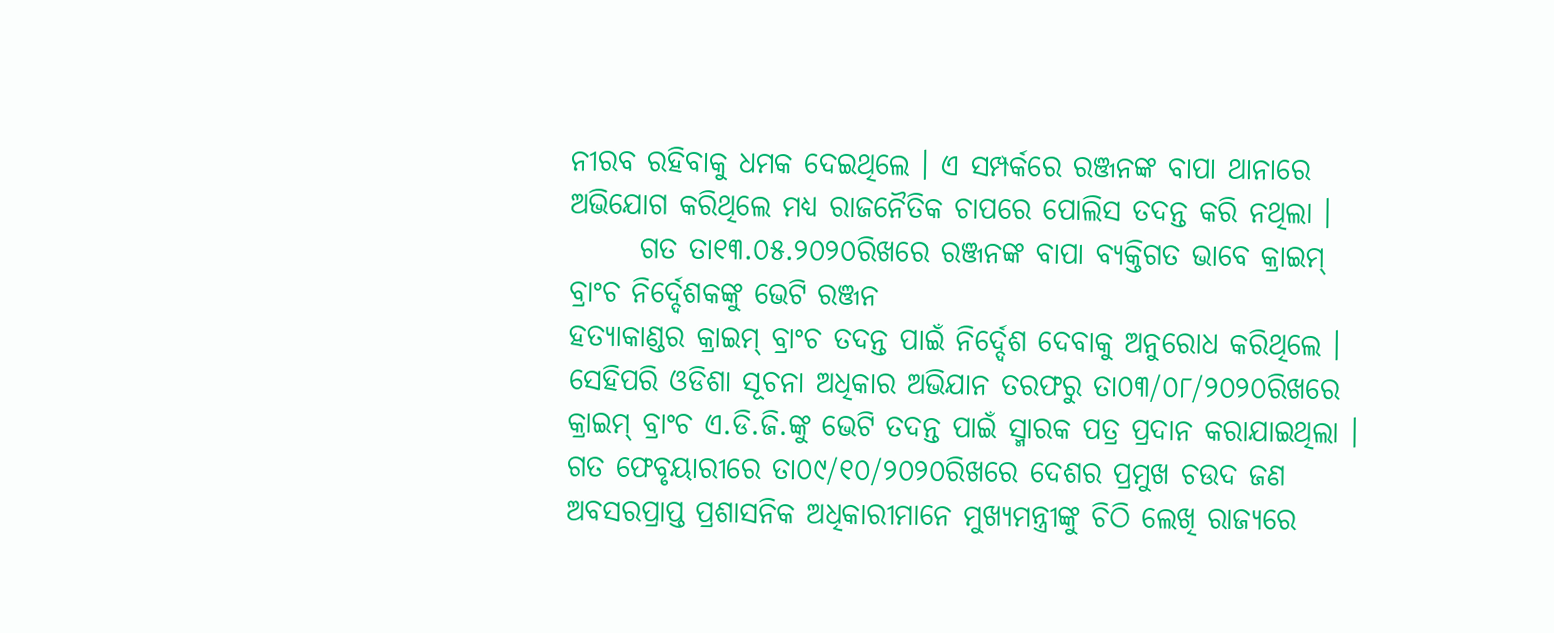ନୀରବ ରହିବାକୁ ଧମକ ଦେଇଥିଲେ । ଏ ସମ୍ପର୍କରେ ରଞ୍ଜନଙ୍କ ବାପା ଥାନାରେ ଅଭିଯୋଗ କରିଥିଲେ ମଧ୍ୟ ରାଜନୈତିକ ଚାପରେ ପୋଲିସ ତଦନ୍ତ କରି ନଥିଲା ।
      ଗତ ତା୧୩.୦୫.୨୦୨୦ରିଖରେ ରଞ୍ଜନଙ୍କ ବାପା ବ୍ୟକ୍ତିଗତ ଭାବେ କ୍ରାଇମ୍ ବ୍ରାଂଚ ନିର୍ଦ୍ଦେଶକଙ୍କୁ ଭେଟି ରଞ୍ଜନ
ହତ୍ୟାକାଣ୍ଡର କ୍ରାଇମ୍ ବ୍ରାଂଚ ତଦନ୍ତ ପାଇଁ ନିର୍ଦ୍ଦେଶ ଦେବାକୁ ଅନୁରୋଧ କରିଥିଲେ । ସେହିପରି ଓଡିଶା ସୂଚନା ଅଧିକାର ଅଭିଯାନ ତରଫରୁ ତା୦୩/୦୮/୨୦୨୦ରିଖରେ କ୍ରାଇମ୍ ବ୍ରାଂଚ ଏ.ଡି.ଜି.ଙ୍କୁ ଭେଟି ତଦନ୍ତ ପାଇଁ ସ୍ମାରକ ପତ୍ର ପ୍ରଦାନ କରାଯାଇଥିଲା । ଗତ ଫେବୃୟାରୀରେ ତା୦୯/୧୦/୨୦୨୦ରିଖରେ ଦେଶର ପ୍ରମୁଖ ଚଉଦ ଜଣ ଅବସରପ୍ରାପ୍ତ ପ୍ରଶାସନିକ ଅଧିକାରୀମାନେ ମୁଖ୍ୟମନ୍ତ୍ରୀଙ୍କୁ ଚିଠି ଲେଖି ରାଜ୍ୟରେ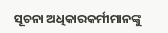ସୂଚନା ଅଧିକାରକର୍ମୀମାନଙ୍କୁ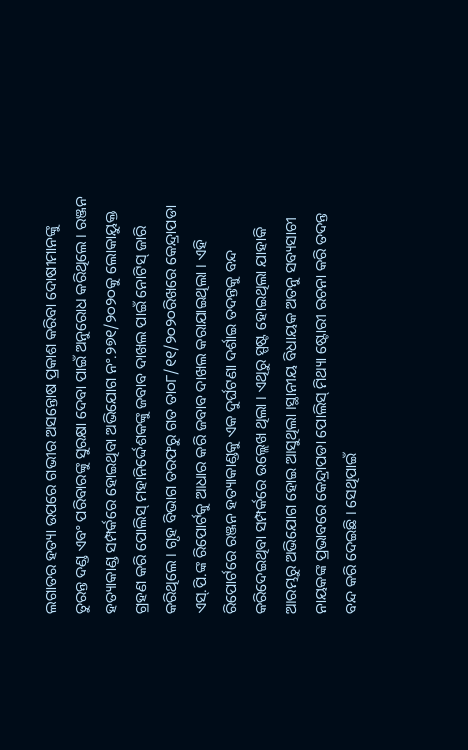ଲଗାତର ହତ୍ୟା ଉପରେ ଗଭୀର ଅସନ୍ତୋଷ ପ୍ରକାଶ କରିବା ଦୋଷୀମାନଙ୍କୁ ତୁରନ୍ତ ଦଣ୍ଡ ଏବଂ ପରିବାରଙ୍କୁ ସୁରକ୍ଷା ଦେବା ପାଇଁ ଅନୁରୋଧ କରିଥିଲେ । ରଞ୍ଜନ ହତ୍ୟାକାଣ୍ଡ ସମ୍ପର୍କରେ ହୋଇଥିବା ଅଭିଯୋଗ ନଂ.୨୭୧/୨୦୨୦କୁ ଲୋକାୟୁକ୍ତ ଗ୍ରହଣ କରି ପୋଲିସ୍ ମହାନିର୍ଦ୍ଦେଶକଙ୍କୁ ଜବାବ ଦାଖଲ ପାଇଁ ନୋଟିସ୍ ଜାରି କରିଥିଲେ । ଗୃହ ବିଭାଗ ତରଫରୁ ଗତ ତା୦୮/୧୧/୨୦୨୦ରିଖରେ କେନ୍ଦ୍ରାପଡା ଏସ୍.ପି.ଙ୍କ ରିପୋର୍ଟକୁ ଆଧାର କରି ଜବାବ ଦାଖଲ କରାଯାଇଥିଲା । ଏହି ରିପୋର୍ଟରେ ରଞ୍ଜନ ହତ୍ୟାକାଣ୍ଡକୁ ଏକ ଦୁର୍ଘଟଣା ଦର୍ଶାଇ ତଦନ୍ତକୁ ବନ୍ଦ କରିଦେଇଥିବା ସମ୍ପର୍କରେ ଉଲ୍ଲେଖ ଥିଲା । ଏଥିରୁ ସ୍ପଷ୍ଟ ହୋଇଥିଲା ଯାହାକି ଆରମ୍ଭରୁ ଅଭିଯୋଗ ହୋଇ ଆସୁଥିଲା ।ସ୍ଥାନୀୟ ବିଧାୟକ ଅତନୁ ସବ୍ୟସାଚୀ ନାୟକଙ୍କ ପ୍ରଭାବରେ କେନ୍ଦ୍ରାପଡା ପୋଲିସ୍ ମିଥ୍ୟା ଷ୍ଟୋରୀ ରଚନା କରି ତଦନ୍ତ ବନ୍ଦ କରି ଦେଇଛି । ସେଥିପାଇଁ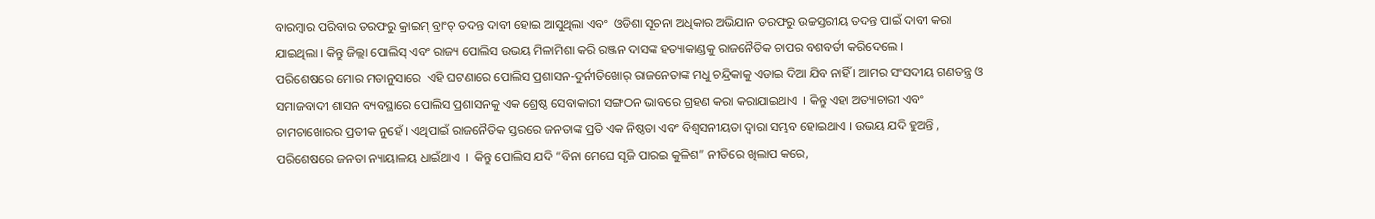ବାରମ୍ବାର ପରିବାର ତରଫରୁ କ୍ରାଇମ୍ ବ୍ରାଂଚ୍ ତଦନ୍ତ ଦାବୀ ହୋଇ ଆସୁଥିଲା ଏବଂ  ଓଡିଶା ସୂଚନା ଅଧିକାର ଅଭିଯାନ ତରଫରୁ ଉଚ୍ଚସ୍ତରୀୟ ତଦନ୍ତ ପାଇଁ ଦାବୀ କରା ଯାଇଥିଲା । କିନ୍ତୁ ଜିଲ୍ଲା ପୋଲିସ୍ ଏବଂ ରାଜ୍ୟ ପୋଲିସ ଉଭୟ ମିଳାମିଶା କରି ରଞ୍ଜନ ଦାସଙ୍କ ହତ୍ୟାକାଣ୍ଡକୁ ରାଜନୈତିକ ଚାପର ବଶବର୍ତୀ କରିଦେଲେ ।
ପରିଶେଷରେ ମୋର ମତାନୁସାରେ  ଏହି ଘଟଣାରେ ପୋଲିସ ପ୍ରଶାସନ-ଦୁର୍ନୀତିଖୋର୍ ରାଜନେତାଙ୍କ ମଧୁ ଚନ୍ଦ୍ରିକାକୁ ଏଡାଇ ଦିଆ ଯିବ ନାହିଁ । ଆମର ସଂସଦୀୟ ଗଣତନ୍ତ୍ର ଓ ସମାଜବାଦୀ ଶାସନ ବ୍ୟବସ୍ଥାରେ ପୋଲିସ ପ୍ରଶାସନକୁ ଏକ ଶ୍ରେଷ୍ଠ ସେବାକାରୀ ସଙ୍ଗଠନ ଭାବରେ ଗ୍ରହଣ କରା କରାଯାଇଥାଏ  । କିନ୍ତୁ ଏହା ଅତ୍ୟାଚାରୀ ଏବଂ ଚାମଚାଖୋରର ପ୍ରତୀକ ନୁହେଁ । ଏଥିପାଇଁ ରାଜନୈତିକ ସ୍ତରରେ ଜନତାଙ୍କ ପ୍ରତି ଏକ ନିଷ୍ଠତା ଏବଂ ବିଶ୍ୱସନୀୟତା ଦ୍ୱାରା ସମ୍ଭବ ହୋଇଥାଏ । ଉଭୟ ଯଦି ହୁଅନ୍ତି , ପରିଶେଷରେ ଜନତା ନ୍ୟାୟାଳୟ ଧାଇଁଥାଏ  ।  କିନ୍ତୁ ପୋଲିସ ଯଦି “ବିନା ମେଘେ ସୃଜି ପାରଇ କୁଳିଶ” ନୀତିରେ ଖିଲାପ କରେ,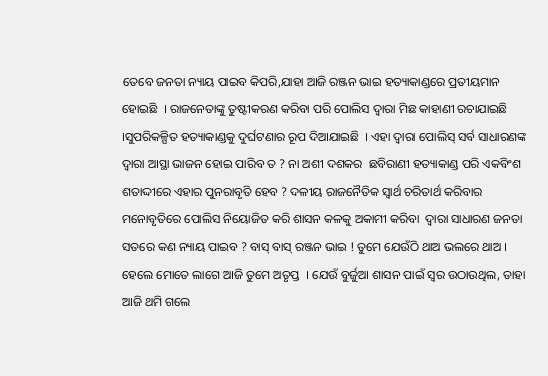ତେବେ ଜନତା ନ୍ୟାୟ ପାଇବ କିପରି,ଯାହା ଆଜି ରଞ୍ଜନ ଭାଇ ହତ୍ୟାକାଣ୍ଡରେ ପ୍ରତୀୟମାନ ହୋଇଛି  । ରାଜନେତାଙ୍କୁ ତୁଷ୍ଟୀକରଣ କରିବା ପରି ପୋଲିସ ଦ୍ୱାରା ମିଛ କାହାଣୀ ରଚାଯାଇଛି ।ସୁପରିକଳ୍ପିତ ହତ୍ୟାକାଣ୍ଡକୁ ଦୁର୍ଘଟଣାର ରୂପ ଦିଆଯାଇଛି  । ଏହା ଦ୍ୱାରା ପୋଲିସ୍ ସର୍ବ ସାଧାରଣଙ୍କ ଦ୍ୱାରା ଆସ୍ଥା ଭାଜନ ହୋଇ ପାରିବ ତ ? ନା ଅଶୀ ଦଶକର  ଛବିରାଣୀ ହତ୍ୟାକାଣ୍ଡ ପରି ଏକବିଂଶ ଶତାଦ୍ଦୀରେ ଏହାର ପୁନରାବୃତି ହେବ ? ଦଳୀୟ ରାଜନୈତିକ ସ୍ବାର୍ଥ ଚରିତାର୍ଥ କରିବାର ମନୋବୃତିରେ ପୋଲିସ ନିୟୋଜିତ କରି ଶାସନ କଳକୁ ଅକାମୀ କରିବା  ଦ୍ୱାରା ସାଧାରଣ ଜନତା ସତରେ କଣ ନ୍ୟାୟ ପାଇବ ? ବାସ୍ ବାସ୍ ରଞ୍ଜନ ଭାଇ ! ତୁମେ ଯେଉଁଠି ଥାଅ ଭଲରେ ଥାଅ । ହେଲେ ମୋତେ ଲାଗେ ଆଜି ତୁମେ ଅତୃପ୍ତ  । ଯେଉଁ ବୁର୍ଜୁଆ ଶାସନ ପାଇଁ ସ୍ବର ଉଠାଉଥିଲ, ତାହା ଆଜି ଥମି ଗଲେ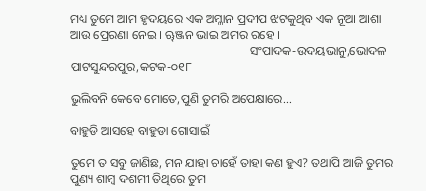ମଧ୍ୟ ତୁମେ ଆମ ହୃଦୟରେ ଏକ ଅମ୍ଳାନ ପ୍ରଦୀପ ଝଟକୁଥିବ ଏକ ନୂଆ ଆଶା ଆଉ ପ୍ରେରଣା ନେଇ । ୠଞ୍ଜନ ଭାଇ ଅମର ରହେ ।
                                                          ସଂପାଦକ-ଉଦୟଭାନୁ,ଭୋଦଳ                                                                                                                                                              ପାଟସୁନ୍ଦରପୁର,କଟକ-୦୧୮

ଭୁଲିବନି କେବେ ମୋତେ,ପୁଣି ତୁମରି ଅପେକ୍ଷାରେ...

ବାହୁଡି ଆସହେ ବାହୁଡା ଗୋସାଇଁ

ତୁମେ ତ ସବୁ ଜାଣିଛ, ମନ ଯାହା ଚାହେଁ ତାହା କଣ ହୁଏ? ତଥାପି ଆଜି ତୁମର ପୁଣ୍ୟ ଶାମ୍ବ ଦଶମୀ ତିଥିରେ ତୁମ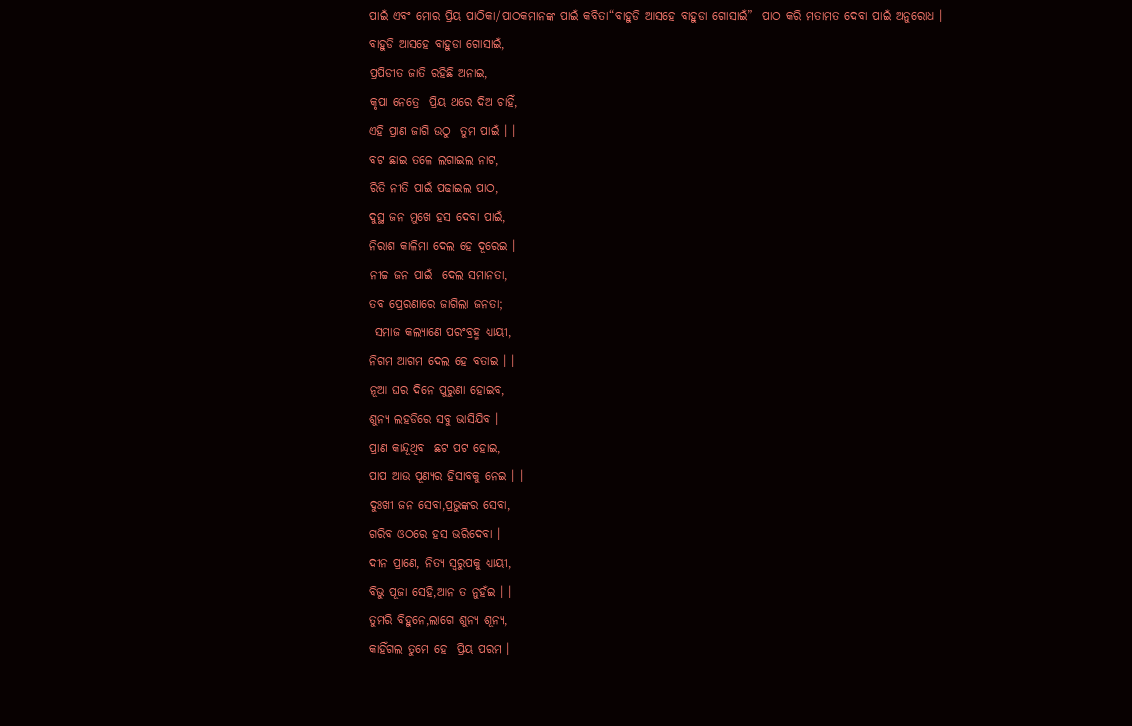ପାଇଁ ଏବଂ ମୋର ପ୍ରିୟ ପାଠିକା/ପାଠକମାନଙ୍କ ପାଇଁ କବିତା“ବାହୁଡି ଆସହେ ବାହୁଡା ଗୋସାଇଁ”  ପାଠ କରି ମତାମତ ଦେବା ପାଇଁ ଅନୁରୋଧ ।
ବାହୁଡି ଆସହେ ବାହୁଡା ଗୋସାଇଁ,
ପ୍ରପିଡୀତ ଜାତି ରହିଛି ଅନାଇ,
କୃପା ନେତ୍ରେ  ପ୍ରିୟ ଥରେ ଦିଅ ଚାହିଁ,
ଏହି ପ୍ରାଣ ଜାଗି ଉଠୁ  ତୁମ ପାଇଁ । ।
ବଟ ଛାଇ ତଳେ ଲଗାଇଲ ନାଟ,
ରିତି ନୀତି ପାଇଁ ପଢାଇଲ ପାଠ,
ଦୁସ୍ଥ ଜନ ମୁଖେ ହସ ଦେବା ପାଇଁ,
ନିରାଶ କାଳିମା ଦେଲ ହେ ଦୂରେଇ ।
ନୀଚ୍ଚ ଜନ ପାଇଁ  ଦେଲ ସମାନତା,
ତବ ପ୍ରେରଣାରେ ଜାଗିଲା ଜନତା;
 ସମାଜ କଲ୍ୟାଣେ ପରଂବ୍ରହ୍ମ ଧ୍ୟାୟୀ,
ନିଗମ ଆଗମ ଦେଲ ହେ ବତାଇ । ।
ନୂଆ ଘର ଦିନେ ପୁରୁଣା ହୋଇବ,
ଶୁନ୍ୟ ଲହଡିରେ ସବୁ ଭାସିଯିବ ।
ପ୍ରାଣ କାନ୍ଦୂଥିବ  ଛଟ ପଟ ହୋଇ,
ପାପ ଆଉ ପୂଣ୍ୟର ହିସାବକୁ ନେଇ । ।
ଦୁଃଖୀ ଜନ ସେବା,ପ୍ରଭୁଙ୍କର ସେବା,
ଗରିବ ଓଠରେ ହସ ଭରିଦେବା ।
ଦୀନ ପ୍ରାଣେ, ନିତ୍ୟ ସ୍ବରୁପକୁ ଧ୍ୟାୟୀ,
ବିଭୁ ପୂଜା ସେହି,ଆନ ତ ନୁହଁଇ । ।
ତୁମରି ବିହୁନେ,ଲାଗେ ଶୁନ୍ୟ ଶୂନ୍ୟ,
କାହିଁଗଲ ତୁମେ ହେ  ପ୍ରିୟ ପରମ ।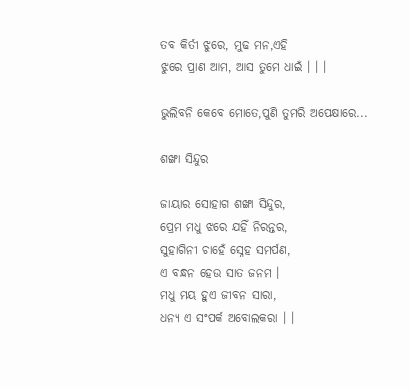ତବ କିର୍ତୀ ଝୁରେ, ମୁଢ ମନ,ଏହି
ଝୁରେ ପ୍ରାଣ ଆମ, ଆସ ତୁମେ ଧାଇଁ । । ।

ଭୁଲିବନି କେବେ ମୋତେ,ପୁଣି ତୁମରି ଅପେକ୍ଷାରେ...

ଶଙ୍ଖା ସିନ୍ଦୁର

ଜାୟାର ସୋହାଗ ଶଙ୍ଖା ସିନ୍ଦୁର,
ପ୍ରେମ ମଧୁ ଝରେ ଯହିଁ ନିରନ୍ତର,
ସୁହାଗିନୀ ଚାହେଁ ସ୍ନେହ ସମର୍ପଣ,
ଏ ବନ୍ଧନ ହେଉ ସାତ ଜନମ ।
ମଧୁ ମୟ ହୁଏ ଜୀବନ ସାରା,
ଧନ୍ୟ ଏ ସଂପର୍କ ଅବୋଲକରା । ।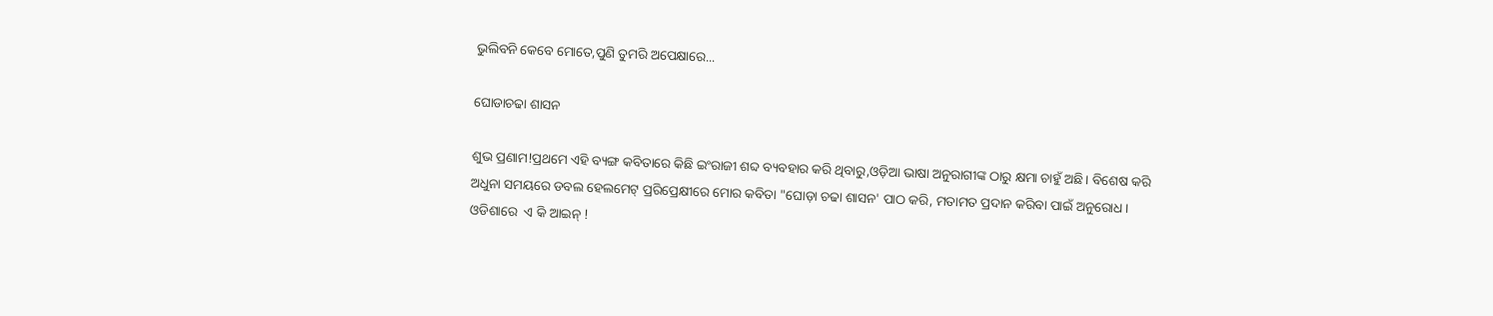ଭୁଲିବନି କେବେ ମୋତେ,ପୁଣି ତୁମରି ଅପେକ୍ଷାରେ...

ଘୋଡାଚଢା ଶାସନ

ଶୁଭ ପ୍ରଣାମ!ପ୍ରଥମେ ଏହି ବ୍ୟଙ୍ଗ କବିତାରେ କିଛି ଇଂରାଜୀ ଶବ୍ଦ ବ୍ୟବହାର କରି ଥିବାରୁ,ଓଡ଼ିଆ ଭାଷା ଅନୁରାଗୀଙ୍କ ଠାରୁ କ୍ଷମା ଚାହୁଁ ଅଛି। ବିଶେଷ କରି ଅଧୁନା ସମୟରେ ଡବଲ ହେଲମେଟ୍ ପ୍ରରିପ୍ରେକ୍ଷୀରେ ମୋର କବିତା "ଘୋଡ଼ା ଚଢା ଶାସନ' ପାଠ କରି, ମତାମତ ପ୍ରଦାନ କରିବା ପାଇଁ ଅନୁରୋଧ।
ଓଡିଶାରେ  ଏ କି ଆଇନ୍ !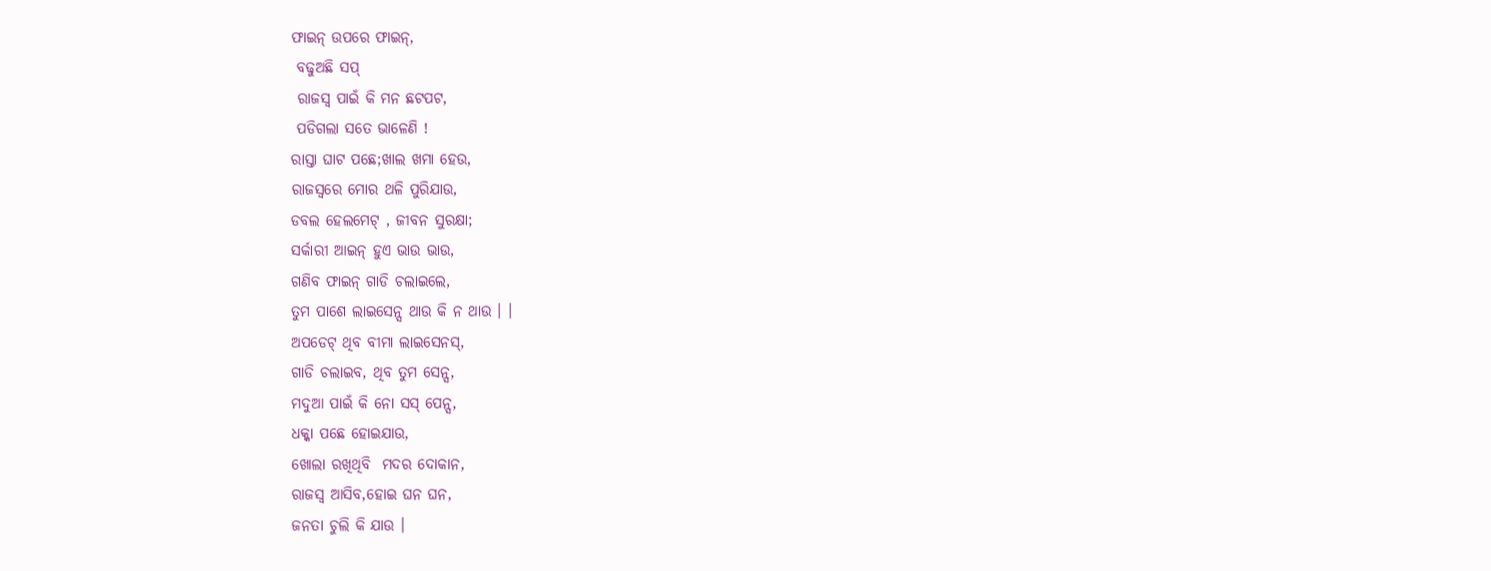ଫାଇନ୍ ଉପରେ ଫାଇନ୍,
 ବଢୁଅଛି ସପ୍
 ରାଜସ୍ବ ପାଇଁ କି ମନ ଛଟପଟ,
 ପଡିଗଲା ସତେ ଭାଳେଣି !
ରାସ୍ତା ଘାଟ ପଛେ;ଖାଲ ଖମା ହେଉ,
ରାଜସ୍ବରେ ମୋର ଥଳି ପୁରିଯାଉ,
ଡବଲ ହେଲମେଟ୍ , ଜୀବନ ସୁରକ୍ଷା;
ସର୍କାରୀ ଆଇନ୍ ହୁଏ ଭାଉ ଭାଉ,
ଗଣିବ ଫାଇନ୍ ଗାଡି ଚଲାଇଲେ,
ତୁମ ପାଶେ ଲାଇସେନ୍ସ ଥାଉ କି ନ ଥାଉ । ।
ଅପଡେଟ୍ ଥିବ ବୀମା ଲାଇସେନସ୍,
ଗାଡି ଚଲାଇବ, ଥିବ ତୁମ ସେନ୍ସ,
ମଦୁଆ ପାଇଁ କି ନୋ ସସ୍ ପେନ୍ସ,
ଧକ୍କା ପଛେ ହୋଇଯାଉ,
ଖୋଲା ରଖିଥିବି  ମଦର ଦୋକାନ,
ରାଜସ୍ବ ଆସିବ,ହୋଇ ଘନ ଘନ,
ଜନତା ଚୁଲି କି ଯାଉ ।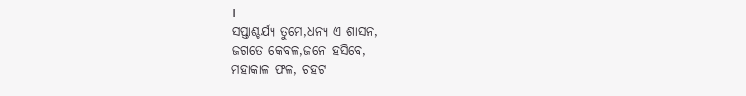।
ସପ୍ତାଶ୍ଚର୍ଯ୍ୟ ତୁମେ,ଧନ୍ୟ ଏ ଶାସନ,
ଜଗତେ କେବଳ,ଜନେ ହସିବେ,
ମହାକାଳ ଫଳ, ଚହଟ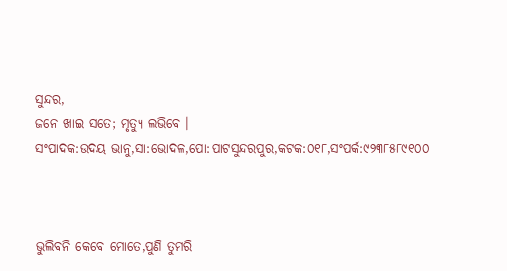ସୁନ୍ଦର,
ଜନେ ଖାଇ ସତେ; ମୃତ୍ୟୁ ଲଭିବେ ।
ସଂପାଦକ:ଉଦୟ ଭାନୁ,ସା:ଭୋଦଳ,ପୋ:ପାଟସୁନ୍ଦରପୁର,କଟକ:୦୧୮,ସଂପର୍କ:୯୨୩୮୫୮୯୧୦୦



ଭୁଲିବନି କେବେ ମୋତେ,ପୁଣି ତୁମରି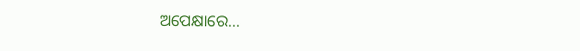ଅପେକ୍ଷାରେ...